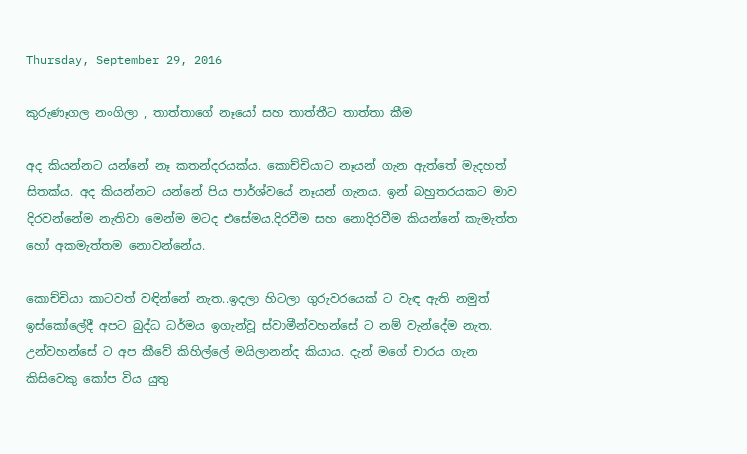Thursday, September 29, 2016

කුරුණෑගල නංගිලා , තාත්තාගේ නෑයෝ සහ තාත්තීට තාත්තා කීම

අද කියන්නට යන්නේ නෑ කතන්දරයක්ය. කොච්චියාට නෑයන් ගැන ඇත්තේ මැදහත් සිතක්ය. අද කියන්නට යන්නේ පිය පාර්ශ්වයේ නෑයන් ගැනය. ඉන් බහුතරයකට මාව දිරවන්නේම නැතිවා මෙන්ම මටද එසේමය.දිරවීම සහ නොදිරවීම කියන්නේ කැමැත්ත හෝ අකමැත්තම නොවන්නේය.

කොච්චියා කාටවත් වඳින්නේ නැත..ඉදලා හිටලා ගුරුවරයෙක් ට වැඳ ඇති නමුත් ඉස්කෝලේදී අපට බුද්ධ ධර්මය ඉගැන්වූ ස්වාමීන්වහන්සේ ට නම් වැන්දේම නැත. උන්වහන්සේ ට අප කීවේ කිහිල්ලේ මයිලානන්ද කියාය. දැන් මගේ චාරය ගැන කිසිවෙකු කෝප විය යුතු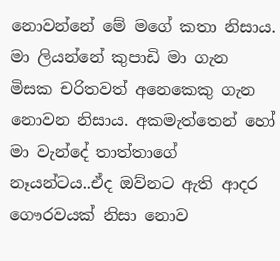නොවන්නේ මේ මගේ කතා නිසාය. මා ලියන්නේ කුපාඩි මා ගැන මිසක චරිතවත් අනෙකෙකු ගැන නොවන නිසාය. අකමැත්තෙන් හෝ මා වැන්දේ තාත්තාගේ නෑයන්ටය..ඒද ඔව්නට ඇති ආදර ගෞරවයක් නිසා නොව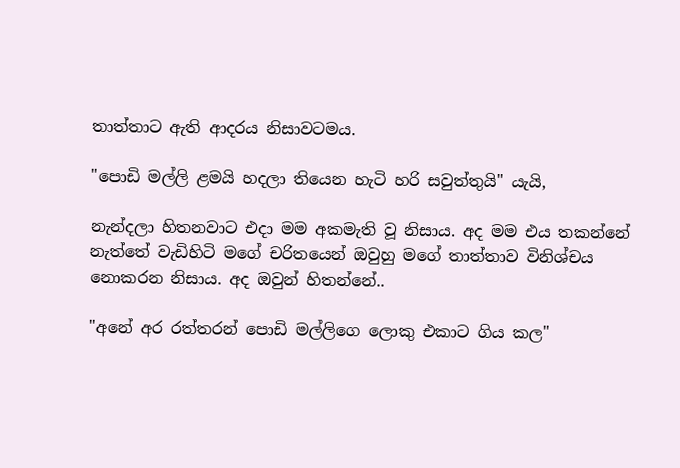තාත්තාට ඇති ආදරය නිසාවටමය.

"පොඩි මල්ලි ළමයි හදලා තියෙන හැටි හරි සවුත්තුයි" යැයි,

නැන්දලා හිතනවාට එදා මම අකමැති වූ නිසාය. අද මම එය තකන්නේ නැත්තේ වැඩිහිටි මගේ චරිතයෙන් ඔවුහු මගේ තාත්තාව විනිශ්චය නොකරන නිසාය. අද ඔවුන් හිතන්නේ..

"අනේ අර රත්තරන් පොඩි මල්ලිගෙ ලොකු එකාට ගිය කල"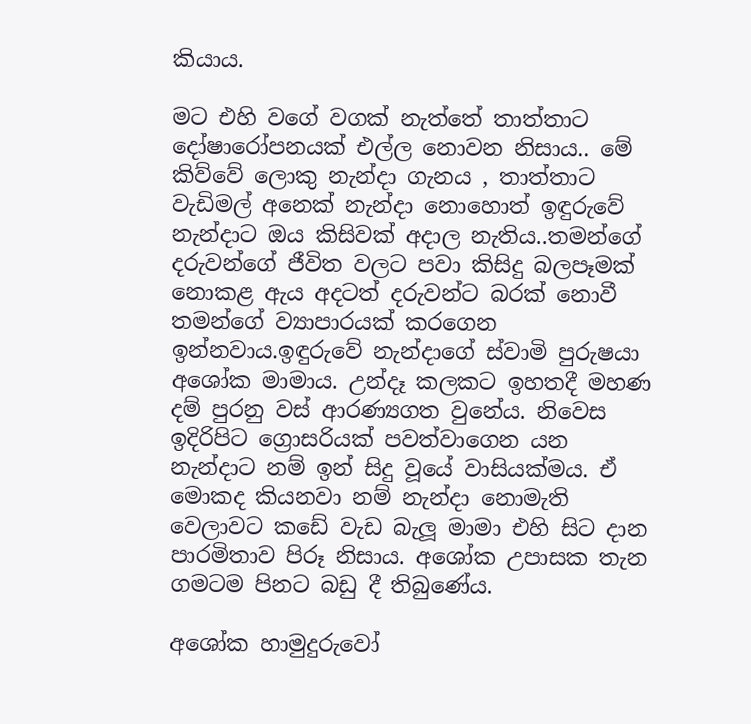කියාය.

මට එහි වගේ වගක් නැත්තේ තාත්තාට දෝෂාරෝපනයක් එල්ල නොවන නිසාය.. මේ කිව්වේ ලොකු නැන්දා ගැනය , තාත්තාට වැඩිමල් අනෙක් නැන්දා නොහොත් ඉඳුරුවේ නැන්දාට ඔය කිසිවක් අදාල නැතිය..තමන්ගේ දරුවන්ගේ ජීවිත වලට පවා කිසිදු බලපෑමක් නොකළ ඇය අදටත් දරුවන්ට බරක් නොවී තමන්ගේ ව්‍යාපාරයක් කරගෙන ඉන්නවාය.ඉඳුරුවේ නැන්දාගේ ස්වාමි පුරුෂයා අශෝක මාමාය. උන්දෑ කලකට ඉහතදී මහණ දම් පුරනු වස් ආරණ්‍යගත වුනේය. නිවෙස ඉදිරිපිට ග්‍රොසරියක් පවත්වාගෙන යන නැන්දාට නම් ඉන් සිදු වූයේ වාසියක්මය. ඒ මොකද කියනවා නම් නැන්දා නොමැති වෙලාවට කඩේ වැඩ බැලූ මාමා එහි සිට දාන පාරමිතාව පිරූ නිසාය. අශෝක උපාසක තැන ගමටම පිනට බඩු දී තිබුණේය.

අශෝක හාමුදුරුවෝ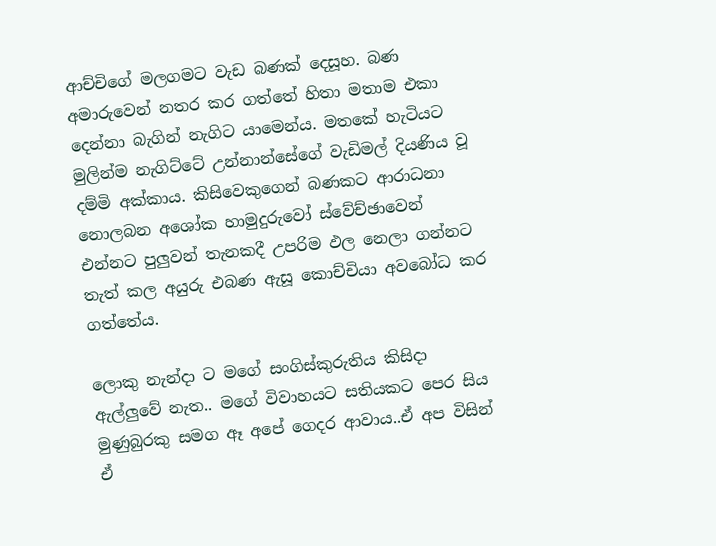ආච්චිගේ මලගමට වැඩ බණක් දෙසූහ. බණ අමාරුවෙන් නතර කර ගත්තේ හිතා මතාම එකා දෙන්නා බැගින් නැගිට යාමෙන්ය. මතකේ හැටියට මුලින්ම නැගිට්ටේ උන්නාන්සේගේ වැඩිමල් දියණිය වූ දම්මි අක්කාය. කිසිවෙකුගෙන් බණකට ආරාධනා නොලබන අශෝක හාමුදුරුවෝ ස්වේච්ඡාවෙන් එන්නට පුලුවන් තැනකදී උපරිම ඵල නෙලා ගන්නට තැත් කල අයුරු එබණ ඇසූ කොච්චියා අවබෝධ කර ගත්තේය.

ලොකු නැන්දා ට මගේ සංගිස්කුරුතිය කිසිදා ඇල්ලුවේ නැත.. මගේ විවාහයට සතියකට පෙර සිය මුණුබුරකු සමග ඈ අපේ ගෙදර ආවාය..ඒ අප විසින් ඒ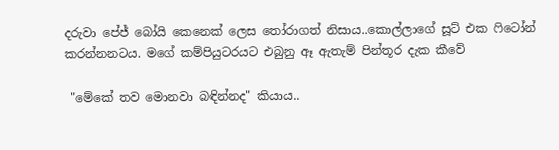දරුවා පේජ් බෝයි කෙනෙක් ලෙස තෝරාගත් නිසාය..කොල්ලාගේ සූට් එක ෆිටෝන් කරන්නනටය. මගේ කම්පියුටරයට එබුනු ඈ ඇතැම් පින්තූර දැක කීවේ

 "මේකේ තව මොනවා බඳින්නද" කියාය..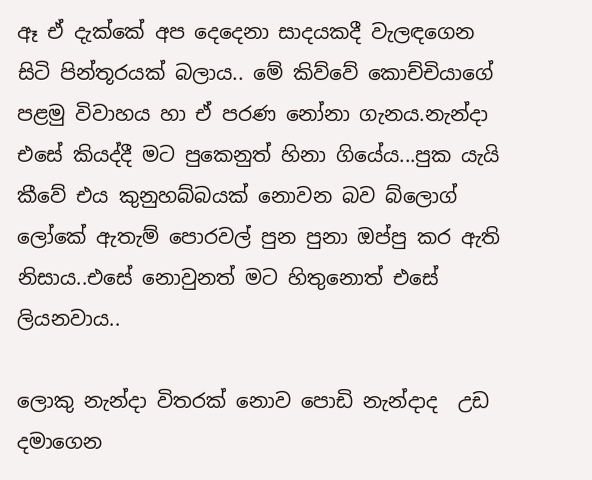ඈ ඒ දැක්කේ අප දෙදෙනා සාදයකදී වැලඳගෙන සිටි පින්තූරයක් බලාය.. මේ කිව්වේ කොච්චියාගේ පළමු විවාහය හා ඒ පරණ නෝනා ගැනය.නැන්දා එසේ කියද්දී මට පුකෙනුත් හිනා ගියේය...පුක යැයි කීවේ එය කුනුහබ්බයක් නොවන බව බ්ලොග් ලෝකේ ඇතැම් පොරවල් පුන පුනා ඔප්පු කර ඇති නිසාය..එසේ නොවුනත් මට හිතුනොත් එසේ ලියනවාය..

ලොකු නැන්දා විතරක් නොව පොඩි නැන්දාද  උඩ දමාගෙන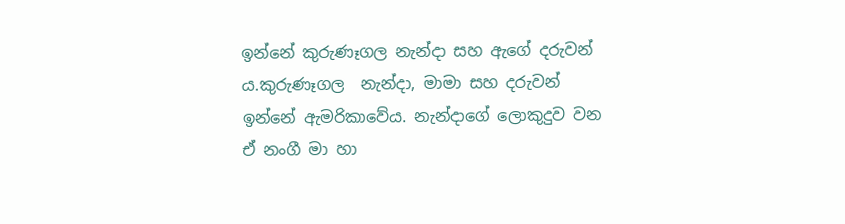ඉන්නේ කුරුණෑගල නැන්දා සහ ඇගේ දරුවන්‍ ය.කුරුණෑගල  නැන්දා, මාමා සහ දරුවන් ඉන්නේ ඇමරිකාවේය. නැන්දාගේ ලොකුදුව වන ඒ නංගී මා හා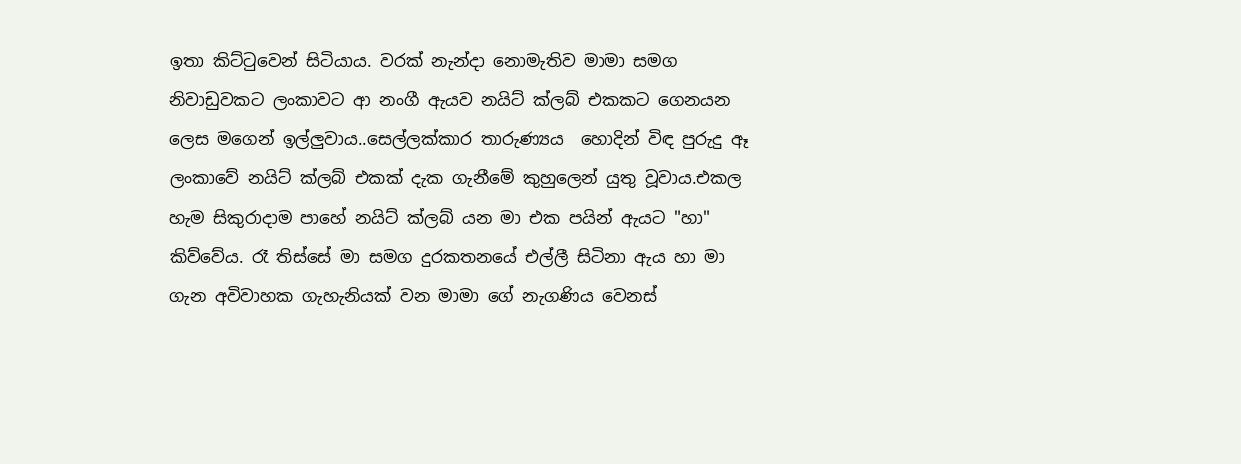ඉතා කිට්ටුවෙන් සිටියාය. වරක් නැන්දා නොමැතිව මාමා සමග නිවාඩුවකට ලංකාවට ආ නංගී ඇයව නයිට් ක්ලබ් එකකට ගෙනයන ලෙස මගෙන් ඉල්ලුවාය..සෙල්ලක්කාර තාරුණ්‍යය  හොදින් විඳ පුරුදු ඈ ලංකාවේ නයිට් ක්ලබ් එකක් දැක ගැනීමේ කුහුලෙන් යුතු වූවාය.එකල හැම සිකුරාදාම පාහේ නයිට් ක්ලබ් යන මා එක පයින් ඇයට "හා" කිව්වේය. රෑ තිස්සේ මා සමග දුරකතනයේ එල්ලී සිටිනා ඇය හා මා ගැන අවිවාහක ගැහැනියක් වන මාමා ගේ නැගණිය වෙනස්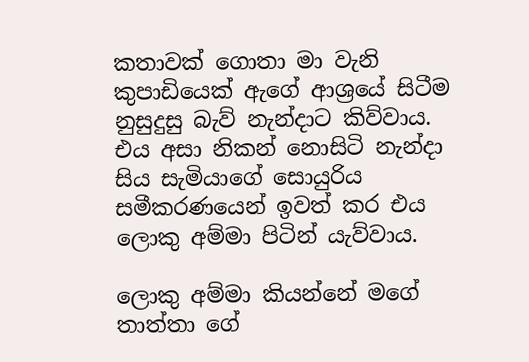කතාවක් ගොතා මා වැනි කුපාඩියෙක් ඇගේ ආශ්‍රයේ සිටීම නුසුදුසු බැව් නැන්දාට කිව්වාය. එය අසා නිකන් නොසිටි නැන්දා සිය සැමියාගේ සොයුරිය සමීකරණයෙන් ඉවත් කර එය ලොකු අම්මා පිටින් යැව්වාය.

ලොකු අම්මා කියන්නේ මගේ තාත්තා ගේ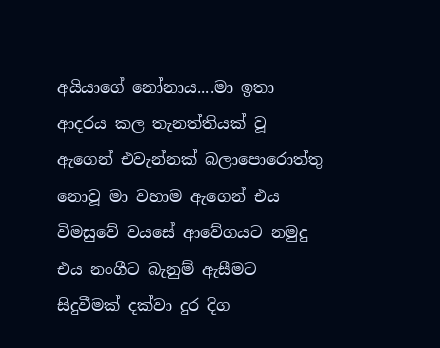අයියාගේ නෝනාය....මා ඉතා ආදරය කල තැනත්තියක් වූ ඇගෙන් එවැන්නක් බලාපොරොත්තු නොවූ මා වහාම ඇගෙන් එය විමසුවේ වයසේ ආවේගයට නමුදු එය නංගීට බැනුම් ඇසීමට සිදුවීමක් දක්වා දුර දිග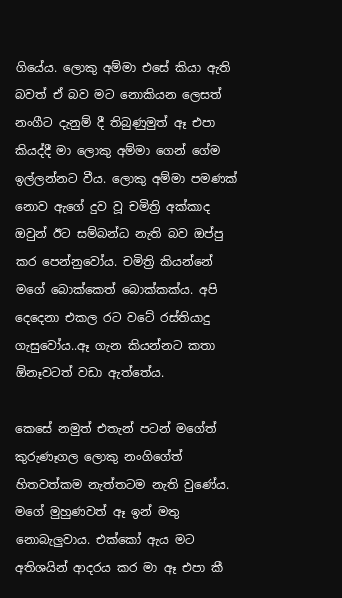ගියේය. ලොකු අම්මා එසේ කියා ඇති බවත් ඒ බව මට නොකියන ලෙසත් නංගීට දැනුම් දී තිබුණුමුත් ඈ එපා කියද්දී මා ලොකු අම්මා ගෙන් ගේම ඉල්ලන්නට වීය. ලොකු අම්මා පමණක් නොව ඇගේ දුව වූ චමිත්‍රි අක්කාද ඔවුන් ඊට සම්බන්ධ නැති බව ඔප්පු කර පෙන්නුවෝය. චමිත්‍රි කියන්නේ මගේ බොක්කෙත් බොක්කක්ය. අපි දෙදෙනා එකල රට වටේ රස්තියාදු ගැසුවෝය..ඈ ගැන කියන්නට කතා ඕනෑවටත් වඩා ඇත්තේය.

කෙසේ නමුත් එතැන් පටන් මගේත් කුරුණෑගල ලොකු නංගිගේත් හිතවත්කම නැත්තටම නැති වුණේය. මගේ මුහුණවත් ඈ ඉන් මතු නොබැලුවාය. එක්කෝ ඇය මට අතිශයින් ආදරය කර මා ඈ එපා කී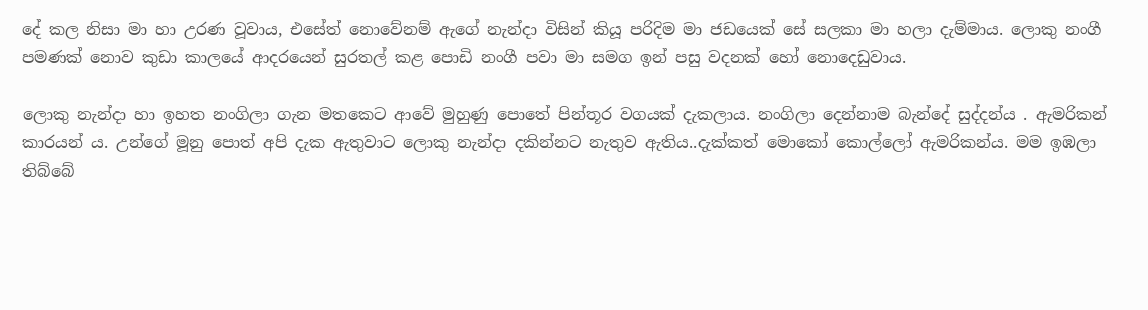දේ කල නිසා මා හා උරණ වූවාය, එසේත් නොවේනම් ඇගේ නැන්දා විසින් කියූ පරිදිම මා ජඩයෙක් සේ සලකා මා හලා දැම්මාය. ලොකු නංගී පමණක් නොව කුඩා කාලයේ ආදරයෙන් සුරතල් කළ පොඩි නංගී පවා මා සමග ඉන් පසු වදනක් හෝ නොදෙඩුවාය.

ලොකු නැන්දා හා ඉහත නංගිලා ගැන මතකෙට ආවේ මුහුණු පොතේ පින්තූර වගයක් දැකලාය. නංගිලා දෙන්නාම බැන්දේ සුද්දන්ය . ඇමරිකන් කාරයන්‍ ය. උන්ගේ මූනු පොත් අපි දැක ඇතුවාට ලොකු නැන්දා දකින්නට නැතුව ඇතිය..දැක්කත් මොකෝ කොල්ලෝ ඇමරිකන්ය. මම ඉඹලා තිබ්බේ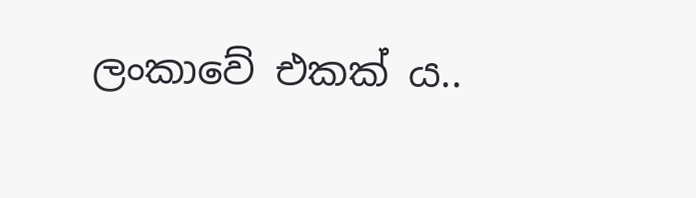ලංකාවේ එකක්‍ ය..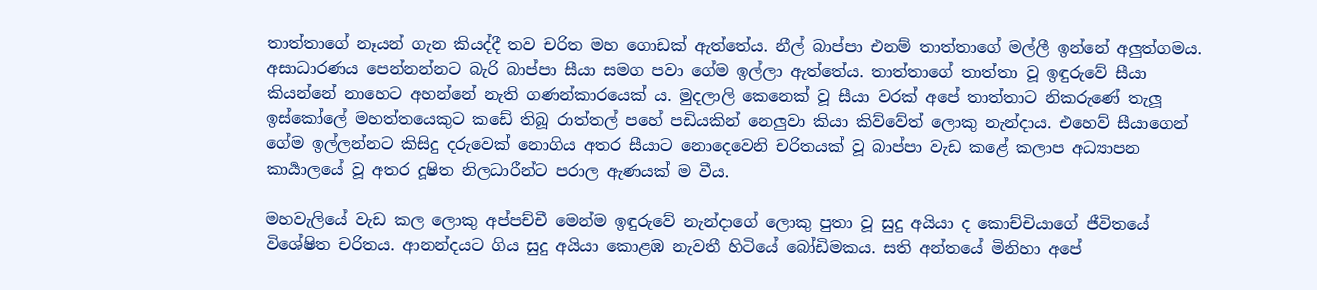තාත්තාගේ නෑයන් ගැන කියද්දී තව චරිත මහ ගොඩක් ඇත්තේය. නීල් බාප්පා එනම් තාත්තාගේ මල්ලී ඉන්නේ අලුත්ගමය. අසාධාරණය පෙන්නන්නට බැරි බාප්පා සීයා සමග පවා ගේම ඉල්ලා ඇත්තේය. තාත්තාගේ තාත්තා වූ ඉඳුරුවේ සීයා කියන්නේ නාහෙට අහන්නේ නැති ගණන්කාරයෙක්‍ ය. මුදලාලි කෙනෙක් වූ සීයා වරක් අපේ තාත්තාට නිකරුණේ තැලූ ඉස්කෝලේ මහත්තයෙකුට කඩේ තිබූ රාත්තල් පහේ පඩියකින් නෙලුවා කියා කිව්වේත් ලොකු නැන්දාය. එහෙව් සීයාගෙන් ගේම ඉල්ලන්නට කිසිදු දරුවෙක් නොගිය අතර සීයාට නොදෙවෙනි චරිතයක් වූ බාප්පා වැඩ කළේ කලාප අධ්‍යාපන කාර්‍යාලයේ වූ අතර දූෂිත නිලධාරීන්ට පරාල ඇණයක් ම වීය.

මහවැලියේ වැඩ කල ලොකු අප්පච්චී මෙන්ම ඉඳුරුවේ නැන්දාගේ ලොකු පුතා වූ සුදු අයියා ද කොච්චියාගේ ජීවිතයේ විශේෂිත චරිතය. ආනන්දයට ගිය සුදු අයියා කොළඹ නැවතී හිටියේ බෝඩිමකය. සති අන්තයේ මිනිහා අපේ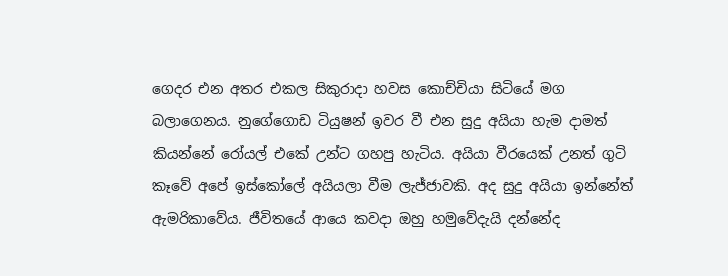ගෙදර එන අතර එකල සිකුරාදා හවස කොච්චියා සිටියේ මග බලාගෙනය. නුගේගොඩ ටියුෂන් ඉවර වී එන සුදු අයියා හැම දාමත් කියන්නේ රෝයල් එකේ උන්ට ගහපු හැටිය. අයියා වීරයෙක් උනත් ගුටි කෑවේ අපේ ඉස්කෝලේ අයියලා වීම ලැජ්ජාවකි. අද සුදු අයියා ඉන්නේත් ඇමරිකාවේය. ජීවිතයේ ආයෙ කවදා ඔහු හමුවේදැයි දන්නේද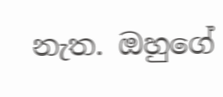නැත. ඔහුගේ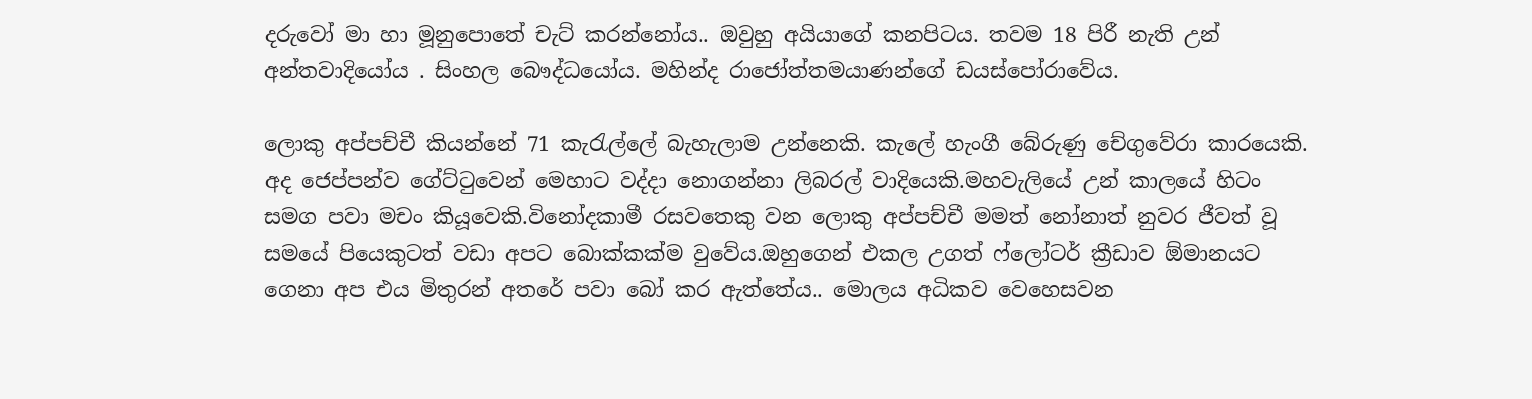දරුවෝ මා හා මූනුපොතේ චැට් කරන්නෝය.. ඔවුහු අයියාගේ කනපිටය. තවම 18 පිරී නැති උන් අන්තවාදියෝය . සිංහල බෞද්ධයෝය. මහින්ද රාජෝත්තමයාණන්ගේ ඩයස්පෝරාවේය.

ලොකු අප්පච්චී කියන්නේ 71 කැරැල්ලේ බැහැලාම උන්නෙකි. කැලේ හැංගී බේරුණු චේගුවේරා කාරයෙකි. අද ජෙප්පන්ව ගේට්ටුවෙන් මෙහාට වද්දා නොගන්නා ලිබරල් වාදියෙකි.මහවැලියේ උන් කාලයේ හිටං සමග පවා මචං කියූවෙකි.විනෝදකාමී රසවතෙකු වන ලොකු අප්පච්චී මමත් නෝනාත් නුවර ජීවත් වූ සමයේ පියෙකුටත් වඩා අපට බොක්කක්ම වුවේය.ඔහුගෙන් එකල උගත් ෆ්ලෝටර් ක්‍රීඩාව ඕමානයට ගෙනා අප එය මිතුරන් අතරේ පවා බෝ කර ඇත්තේය.. මොලය අධිකව වෙහෙසවන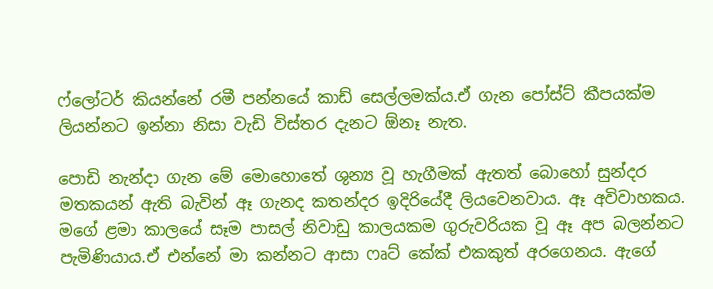ෆ්ලෝටර් කියන්නේ රමී පන්නයේ කාඩ් සෙල්ලමක්ය.ඒ ගැන පෝස්ට් කීපයක්ම ලියන්නට ඉන්නා නිසා වැඩි විස්තර දැනට ඕනෑ නැත.

පොඩි නැන්දා ගැන මේ මොහොතේ ශුන්‍ය වූ හැගීමක් ඇතත් බොහෝ සුන්දර මතකයන් ඇති බැවින් ඈ ගැනද කතන්දර ඉදිරියේදී ලියවෙනවාය. ඈ අවිවාහකය. මගේ ළමා කාලයේ සෑම පාසල් නිවාඩු කාලයකම ගුරුවරියක වූ ඈ අප බලන්නට පැමිණියාය.ඒ එන්නේ මා කන්නට ආසා ෆෘට් කේක් එකකුත් අරගෙනය. ඇගේ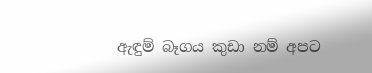ඇඳුම් බෑගය කුඩා නම් අපට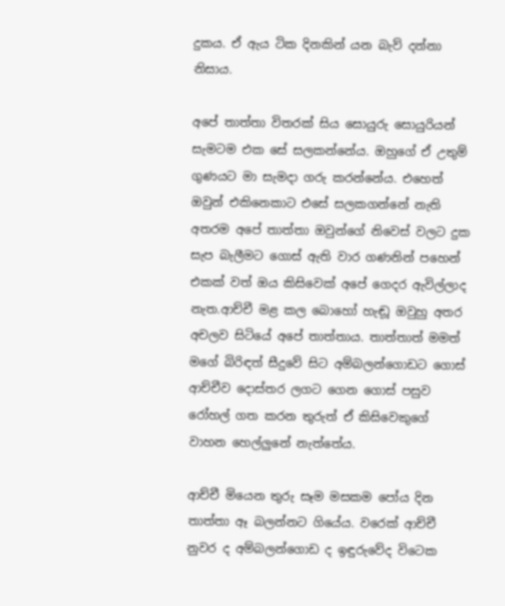දුකය. ඒ ඇය ටික දිනකින් යන බැව් දන්නා නිසාය.

අපේ තාත්තා විතරක් සිය සොයුරු සොයුරියන් සැමටම එක සේ සලකන්නේය. ඔහුගේ ඒ උතුම් ගුණයට මා සැමදා ගරු කරන්නේය. එහෙත් ඔවුන් එකිනෙකාට එසේ සලකගන්නේ නැති අතරම අපේ තාත්තා ඔවුන්ගේ නිවෙස් වලට දුක සැප බැලීමට ගොස් ඇති වාර ගණනින් පහෙන් එකක් වත් ඔය කිසිවෙක් අපේ ගෙදර ඇවිල්ලාද නැත.ආච්චී මළ කල බොහෝ හැඬූ ඔවුහු අතර අචලව සිටියේ අපේ තාත්තාය. තාත්තාත් මමත් මගේ බිරිඳත් සීදුවේ සිට අම්බලන්ගොඩට ගොස් ආච්චීව දොස්තර ලගට ගෙන ගොස් පසුව රෝහල් ගත කරන තුරුත් ඒ කිසිවෙකුගේ වාහන හෙල්ලුනේ නැත්තේය.

ආච්චී මියෙන තුරු සෑම මසකම පෝය දින තාත්තා ඈ බලන්නට ගියේය. වරෙක් ආච්චී නුවර ද අම්බලන්ගොඩ ද ඉඳුරුවේද විටෙක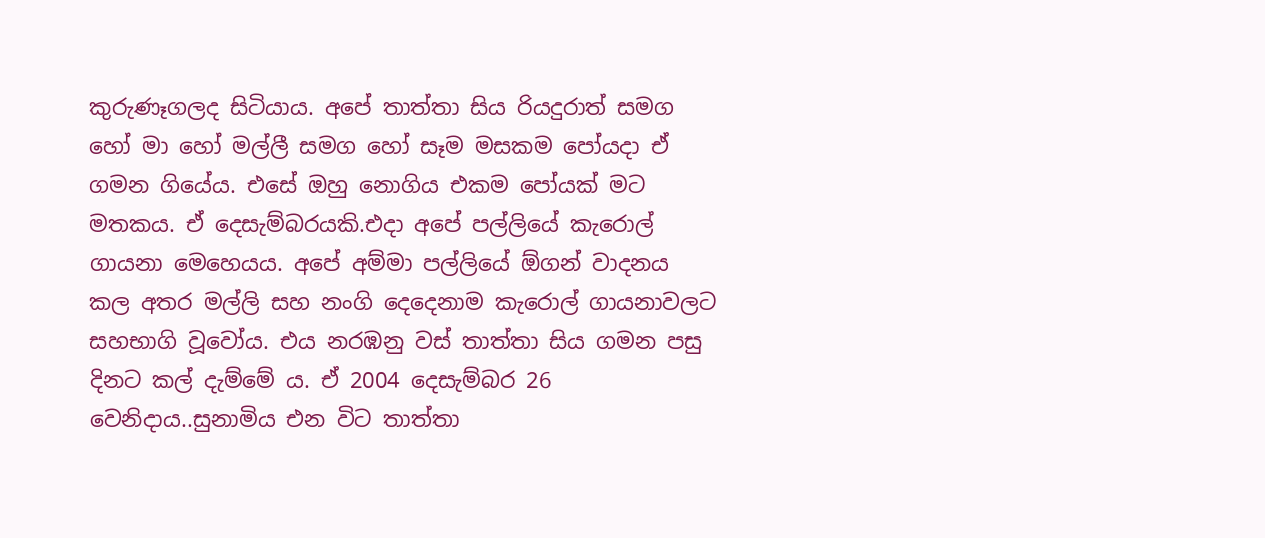කුරුණෑගලද සිටියාය. අපේ තාත්තා සිය රියදුරාත් සමග හෝ මා හෝ මල්ලී සමග හෝ සෑම මසකම පෝයදා ඒ ගමන ගියේය. එසේ ඔහු නොගිය එකම පෝයක් මට මතකය. ඒ දෙසැම්බරයකි.එදා අපේ පල්ලියේ කැරොල් ගායනා මෙහෙයය. අපේ අම්මා පල්ලියේ ඕගන් වාදනය කල අතර මල්ලි සහ නංගි දෙදෙනාම කැරොල් ගායනාවලට සහභාගි වූවෝය. එය නරඹනු වස් තාත්තා සිය ගමන පසු දිනට කල් දැම්මේ ය. ඒ 2004 දෙසැම්බර 26 වෙනිදාය..සුනාමිය එන විට තාත්තා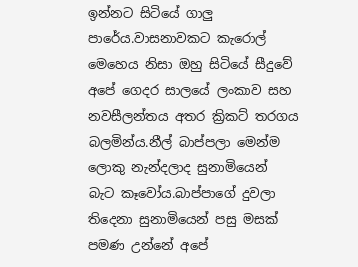ඉන්නට සිටියේ ගාලු පාරේය.වාසනාවකට කැරොල් මෙහෙය නිසා ඔහු සිටියේ සීදුවේ අපේ ගෙදර සාලයේ ලංකාව සහ නවසීලන්තය අතර ක්‍රිකට් තරගය බලමින්ය.නීල් බාප්පලා මෙන්ම ලොකු නැන්දලාද සුනාමියෙන් බැට කෑවෝය.බාප්පාගේ දුවලා තිදෙනා සුනාමියෙන් පසු මසක් පමණ උන්නේ අපේ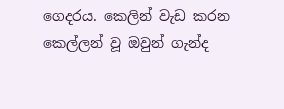ගෙදරය. කෙලින් වැඩ කරන කෙල්ලන් වූ ඔවුන් ගැන්ද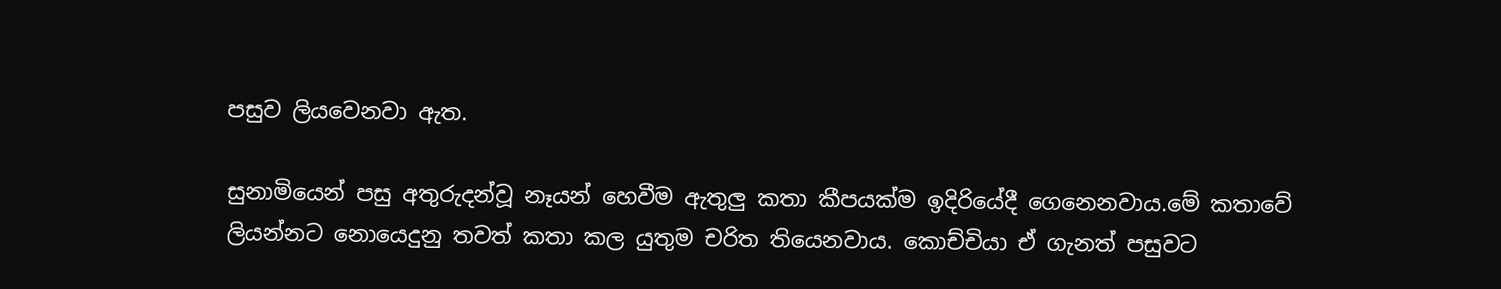පසුව ලියවෙනවා ඇත.

සුනාමියෙන් පසු අතුරුදන්වූ නෑයන් හෙවීම ඇතුලු කතා කීපයක්ම ඉදිරියේදී ගෙනෙනවාය.මේ කතාවේ ලියන්නට නොයෙදුනු තවත් කතා කල යුතුම චරිත තියෙනවාය. කොච්චියා ඒ ගැනත් පසුවට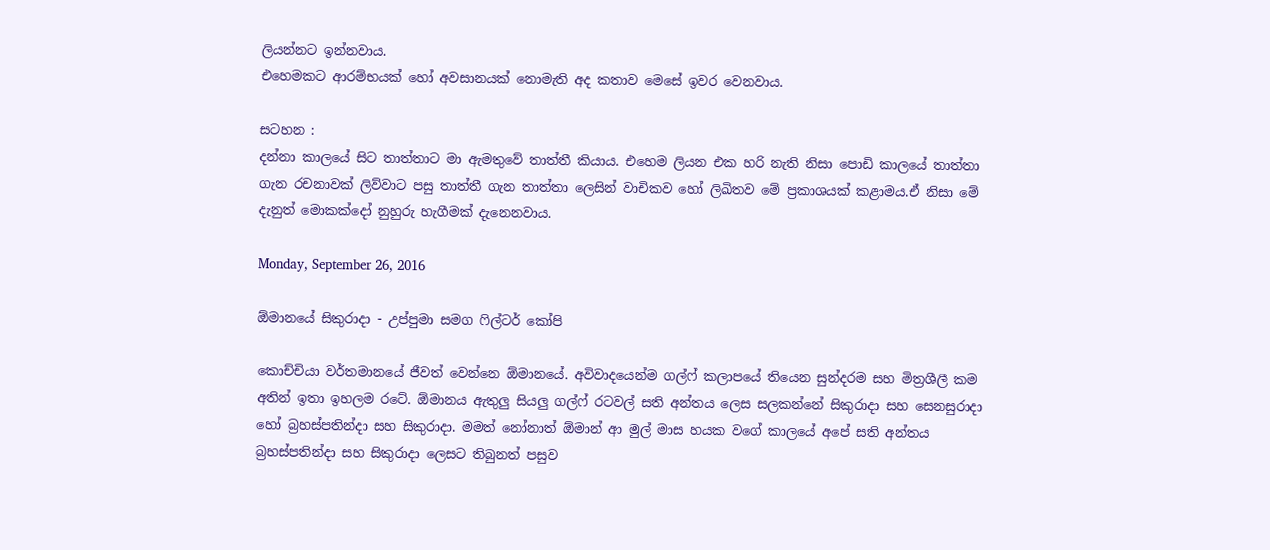ලියන්නට ඉන්නවාය.
එහෙමකට ආරම්භයක් හෝ අවසානයක් නොමැති අද කතාව මෙසේ ඉවර වෙනවාය.

සටහන :
දන්නා කාලයේ සිට තාත්තාට මා ඇමතුවේ තාත්තී කියාය. එහෙම ලියන එක හරි නැති නිසා පොඩි කාලයේ තාත්තා ගැන රචනාවක් ලිව්වාට පසු තාත්තී ගැන තාත්තා ලෙසින් වාචිකව හෝ ලිඛිතව මේ ප්‍රකාශයක් කළාමය.ඒ නිසා මේ දැනුත් මොකක්දෝ නුහුරු හැගීමක් දැනෙනවාය.

Monday, September 26, 2016

ඕමානයේ සිකුරාදා - උප්පුමා සමග ෆිල්ටර් කෝපි

කොච්චියා වර්තමානයේ ජීවත් වෙන්නෙ ඕමානයේ. අවිවාදයෙන්ම ගල්ෆ් කලාපයේ තියෙන සුන්දරම සහ මිත්‍රශීලී කම අතින් ඉතා ඉහලම රටේ. ඕමානය ඇතුලු සියලු ගල්ෆ් රටවල් සති අන්තය ලෙස සලකන්නේ සිකුරාදා සහ සෙනසුරාදා හෝ බ්‍රහස්පතින්දා සහ සිකුරාදා. මමත් නෝනාත් ඕමාන් ආ මුල් මාස හයක වගේ කාලයේ අපේ සති අන්තය බ්‍රහස්පතින්දා සහ සිකුරාදා ලෙසට තිබුනත් පසුව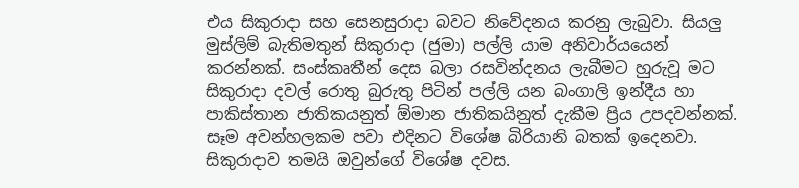එය සිකුරාදා සහ සෙනසුරාදා බවට නිවේදනය කරනු ලැබුවා. සියලු මුස්ලිම් බැතිමතුන් සිකුරාදා (ජුමා) පල්ලි යාම අනිවාර්යයෙන් කරන්නක්. සංස්කෘතීන් දෙස බලා රසවින්දනය ලැබීමට හුරුවූ මට සිකුරාදා දවල් රොතු බුරුතු පිටින් පල්ලි යන බංගාලි ඉන්දීය හා පාකිස්තාන ජාතිකයනුත් ඕමාන ජාතිකයිනුත් දැකීම ප්‍රිය උපදවන්නක්. සෑම අවන්හලකම පවා එදිනට විශේෂ බිරියානි බතක් ඉදෙනවා. සිකුරාදාව තමයි ඔවුන්ගේ විශේෂ දවස.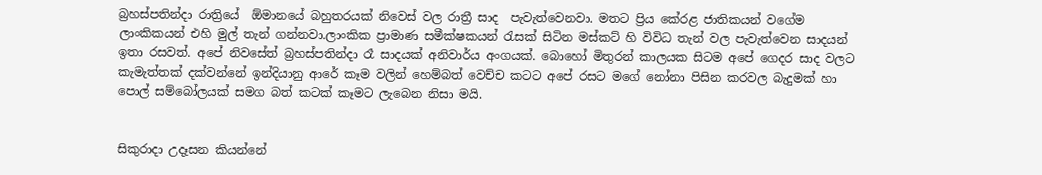බ්‍රහස්පතින්දා රාත්‍රියේ  ඕමානයේ බහුතරයක් නිවෙස් වල රාත්‍රී සාද  පැවැත්වෙනවා. මතට ප්‍රිය කේරළ ජාතිකයන් වගේම ලාංකිකයන් එහි මුල් තැන් ගන්නවා.ලාංකික ප්‍රාමාණ සමීක්ෂකයන් රැසක් සිටින මස්කට් හි විවිධ තැන් වල පැවැත්වෙන සාදයන් ඉතා රසවත්. අපේ නිවසේත් බ්‍රහස්පතින්දා රෑ සාදයක් අනිවාර්ය අංගයක්. බොහෝ මිතුරන් කාලයක සිටම අපේ ගෙදර සාද වලට කැමැත්තක් දක්වන්නේ ඉන්දියානු ආරේ කෑම වලින් හෙම්බත් වෙච්ච කටට අපේ රසට මගේ නෝනා පිසින කරවල බැදුමක් හා පොල් සම්බෝලයක් සමග බත් කටක් කෑමට ලැබෙන නිසා මයි.


සිකුරාදා උදෑසන කියන්නේ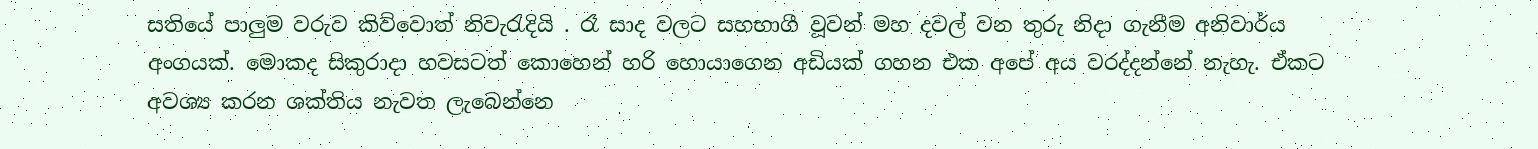සතියේ පාලුම වරුව කිව්වොත් නිවැරැදියි . රෑ සාද වලට සහභාගී වූවන් මහ දවල් වන තුරු නිදා ගැනීම අනිවාර්ය අංගයක්. මොකද සිකුරාදා හවසටත් කොහෙන් හරි හොයාගෙන අඩියක් ගහන එක අපේ අය වරද්දන්නේ නැහැ. ඒකට අවශ්‍ය කරන ශක්තිය නැවත ලැබෙන්නෙ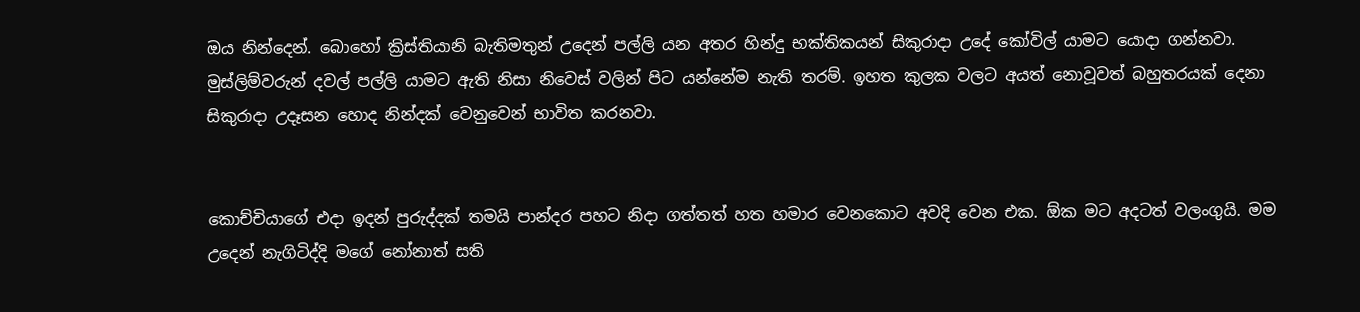ඔය නින්දෙන්. බොහෝ ක්‍රිස්තියානි බැතිමතුන් උදෙන් පල්ලි යන අතර හින්දු භක්තිකයන් සිකුරාදා උදේ කෝවිල් යාමට යොදා ගන්නවා. මුස්ලිම්වරුන් දවල් පල්ලි යාමට ඇති නිසා නිවෙස් වලින් පිට යන්නේම නැති තරම්. ඉහත කුලක වලට අයත් නොවූවත් බහුතරයක් දෙනා සිකුරාදා උදෑසන හොද නින්දක් වෙනුවෙන් භාවිත කරනවා.


කොච්චියාගේ එදා ඉදන් පුරුද්දක් තමයි පාන්දර පහට නිදා ගත්තත් හත හමාර වෙනකොට අවදි වෙන එක. ඕක මට අදටත් වලංගුයි. මම උදෙන් නැගිටිද්දි මගේ නෝනාත් සති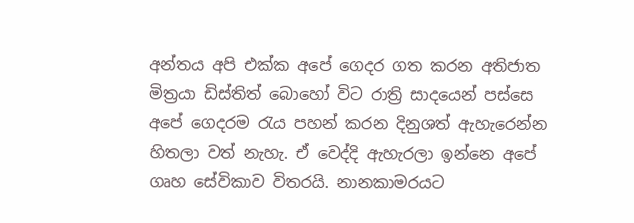අන්තය අපි එක්ක අපේ ගෙදර ගත කරන අතිජාත මිත්‍රයා ඩිස්තිත් බොහෝ විට රාත්‍රි සාදයෙන් පස්සෙ අපේ ගෙදරම රැය පහන් කරන දිනුශත් ඇහැරෙන්න හිතලා වත් නැහැ. ඒ වෙද්දි ඇහැරලා ඉන්නෙ අපේ ගෘහ සේවිකාව විතරයි. නානකාමරයට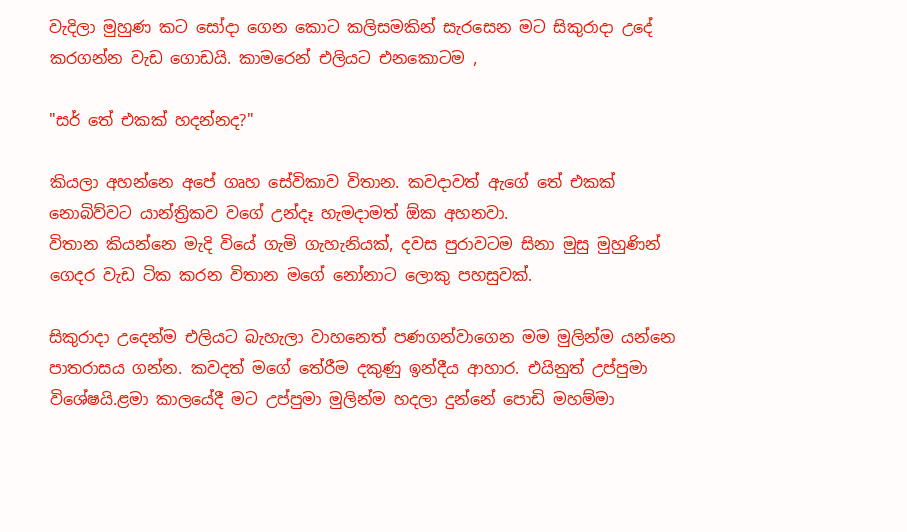වැදිලා මුහුණ කට සෝදා ගෙන කොට කලිසමකින් සැරසෙන මට සිකුරාදා උදේ කරගන්න වැඩ ගොඩයි. කාමරෙන් එලියට එනකොටම ,

"සර් තේ එකක් හදන්නද?"

කියලා අහන්නෙ අපේ ගෘහ සේවිකාව විතාන. කවදාවත් ඇගේ තේ එකක් නොබිව්වට යාන්ත්‍රිකව වගේ උන්දෑ හැමදාමත් ඕක අහනවා.
විතාන කියන්නෙ මැදි වියේ ගැමි ගැහැනියක්, දවස පුරාවටම සිනා මුසු මුහුණින් ගෙදර වැඩ ටික කරන විතාන මගේ නෝනාට ලොකු පහසුවක්.

සිකුරාදා උදෙන්ම එලියට බැහැලා වාහනෙත් පණගන්වාගෙන මම මුලින්ම යන්නෙ පාතරාසය ගන්න. කවදත් මගේ තේරීම දකුණු ඉන්දීය ආහාර. එයිනුත් උප්පුමා විශේෂයි.ළමා කාලයේදී මට උප්පුමා මුලින්ම හදලා දුන්නේ පොඩි මහම්මා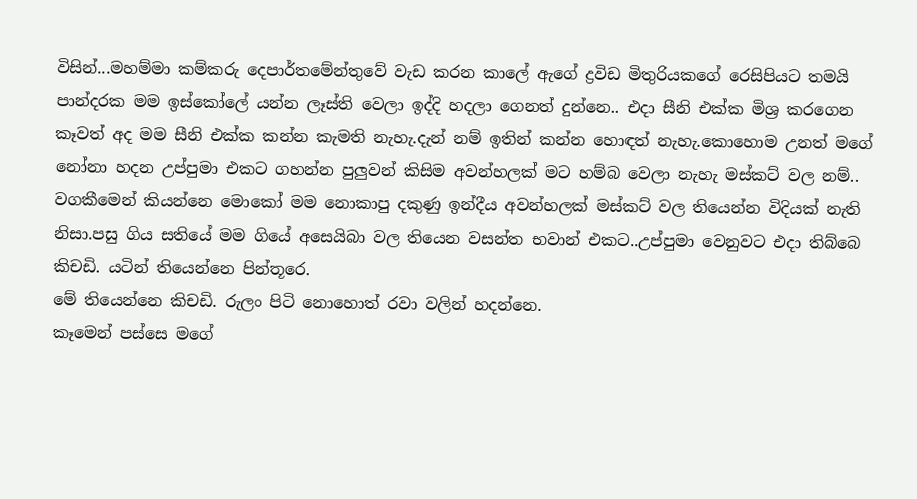විසින්...මහම්මා කම්කරු දෙපාර්තමේන්තුවේ වැඩ කරන කාලේ ඇගේ ද්‍රවිඩ මිතුරියකගේ රෙසිපියට තමයි පාන්දරක මම ඉස්කෝලේ යන්න ලෑස්ති වෙලා ඉද්දි හදලා ගෙනත් දුන්නෙ.. එදා සීනි එක්ක මිශ්‍ර කරගෙන කෑවත් අද මම සීනි එක්ක කන්න කැමති නැහැ.දැන් නම් ඉතින් කන්න හොඳත් නැහැ.කොහොම උනත් මගේ නෝනා හදන උප්පුමා එකට ගහන්න පුලුවන් කිසිම අවන්හලක් මට හම්බ වෙලා නැහැ මස්කට් වල නම්.. වගකීමෙන් කියන්නෙ මොකෝ මම නොකාපු දකුණු ඉන්දීය අවන්හලක් මස්කට් වල තියෙන්න විදියක් නැති නිසා.පසු ගිය සතියේ මම ගියේ අසෙයිබා වල තියෙන වසන්ත භවාන් එකට..උප්පුමා වෙනුවට එදා තිබ්බෙ කිචඩි. යටින් තියෙන්නෙ පින්තූරෙ.
මේ තියෙන්නෙ කිචඩි. රුලං පිටි නොහොත් රවා වලින් හදන්නෙ.
කෑමෙන් පස්සෙ මගේ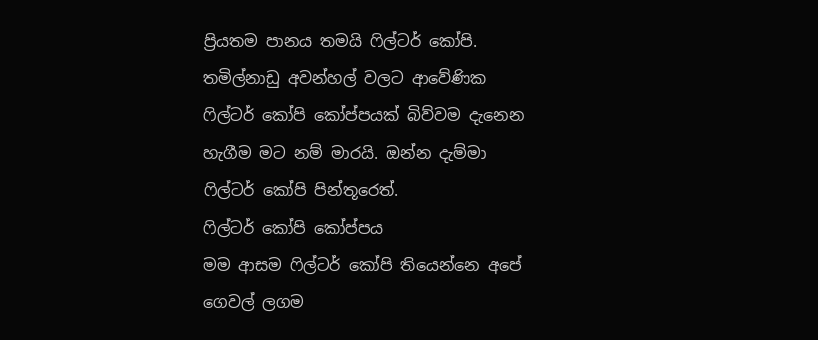ප්‍රියතම පානය තමයි ෆිල්ටර් කෝපි. තමිල්නාඩු අවන්හල් වලට ආවේණික ෆිල්ටර් කෝපි කෝප්පයක් බිව්වම දැනෙන හැගීම මට නම් මාරයි. ඔන්න දැම්මා ෆිල්ටර් කෝපි පින්තූරෙත්.
ෆිල්ටර් කෝපි කෝප්පය
මම ආසම ෆිල්ටර් කෝපි තියෙන්නෙ අපේ ගෙවල් ලගම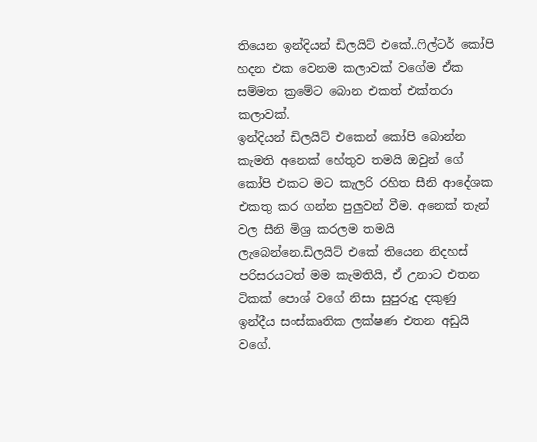තියෙන ඉන්දියන් ඩිලයිට් එකේ..ෆිල්ටර් කෝපි හදන එක වෙනම කලාවක් වගේම ඒක සම්මත ක්‍රමේට බොන එකත් එක්තරා කලාවක්.
ඉන්දියන් ඩිලයිට් එකෙන් කෝපි බොන්න කැමති අනෙක් හේතුව තමයි ඔවුන් ගේ කෝපි එකට මට කැලරි රහිත සීනි ආදේශක එකතු කර ගන්න පුලුවන් වීම. අනෙක් තැන් වල සීනි මිශ්‍ර කරලම තමයි ලැබෙන්නෙ.ඩිලයිට් එකේ තියෙන නිදහස් පරිසරයටත් මම කැමතියි, ඒ උනාට එතන ටිකක් පොශ් වගේ නිසා සුපුරුදු දකුණු ඉන්දීය සංස්කෘතික ලක්ෂණ එතන අඩුයි වගේ.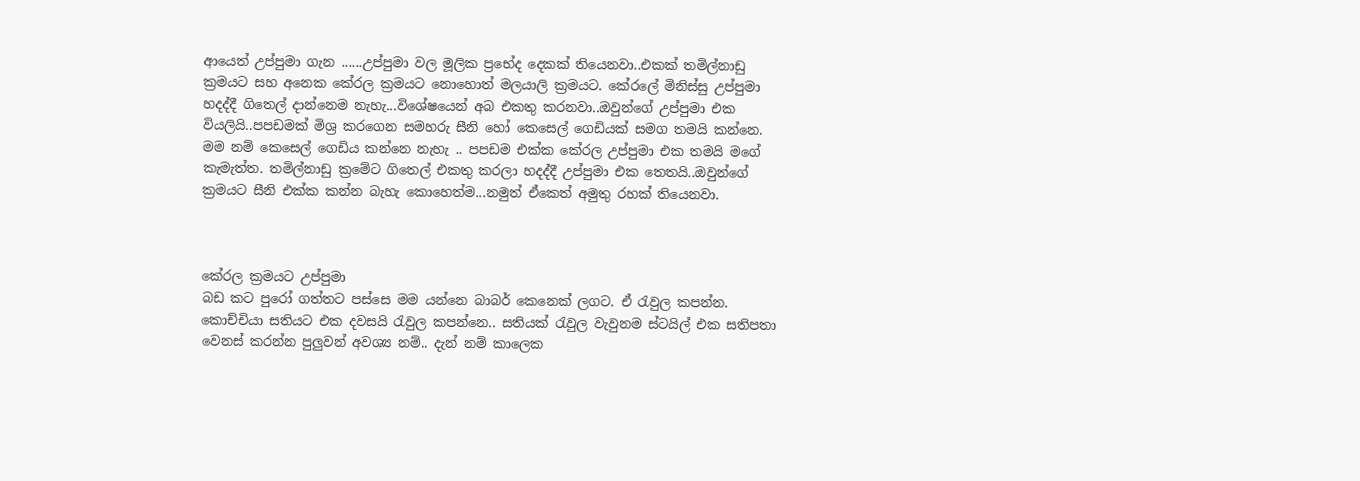ආයෙත් උප්පුමා ගැන ......උප්පුමා වල මූලික ප්‍රභේද දෙකක් තියෙනවා..එකක් තමිල්නාඩු ක්‍රමයට සහ අනෙක කේරල ක්‍රමයට නොහොත් මලයාලි ක්‍රමයට. කේරලේ මිනිස්සු උප්පුමා හදද්දී ගිතෙල් දාන්නෙම නැහැ...විශේෂයෙන් අබ එකතු කරනවා..ඔවුන්ගේ උප්පුමා එක වියලියි..පපඩමක් මිශ්‍ර කරගෙන සමහරු සීනි හෝ කෙසෙල් ගෙඩියක් සමග තමයි කන්නෙ. මම නම් කෙසෙල් ගෙඩිය කන්නෙ නැහැ .. පපඩම එක්ක කේරල උප්පුමා එක තමයි මගේ කැමැත්ත. තමිල්නාඩු ක්‍රමේට ගිතෙල් එකතු කරලා හදද්දී උප්පුමා එක තෙතයි..ඔවුන්ගේ ක්‍රමයට සීනි එක්ක කන්න බැහැ කොහෙත්ම...නමුත් ඒකෙත් අමුතු රහක් තියෙනවා.



කේරල ක්‍රමයට උප්පුමා
බඩ කට පුරෝ ගත්තට පස්සෙ මම යන්නෙ බාබර් කෙනෙක් ලගට. ඒ රැවුල කපන්න. කොච්චියා සතියට එක දවසයි රැවුල කපන්නෙ.. සතියක් රැවුල වැවුනම ස්ටයිල් එක සතිපතා වෙනස් කරන්න පුලුවන් අවශ්‍ය නම්.. දැන් නම් කාලෙක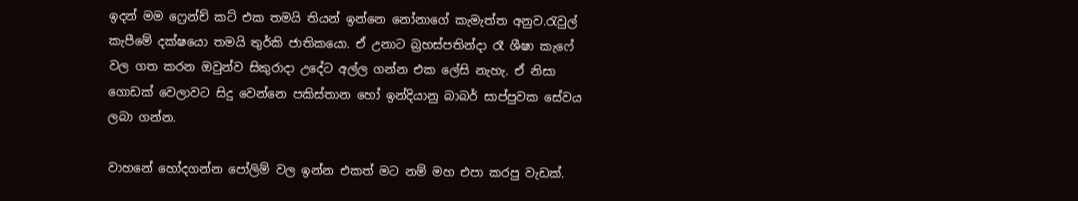ඉදන් මම ෆ්‍රෙන්ච් කට් එක තමයි තියන් ඉන්නෙ නෝනාගේ කැමැත්ත අනුව.රැවුල් කැපීමේ දක්ෂයො තමයි තුර්කි ජාතිකයො. ඒ උනාට බ්‍රහස්පතින්දා රෑ ශීෂා කැෆේ වල ගත කරන ඔවුන්ව සිකුරාදා උදේට අල්ල ගන්න එක ලේසි නැහැ. ඒ නිසා ගොඩක් වෙලාවට සිදු වෙන්නෙ පකිස්තාන හෝ ඉන්දියානු බාබර් සාප්පුවක සේවය ලබා ගන්න.

වාහනේ හෝදගන්න පෝලිම් වල ඉන්න එකත් මට නම් මහ එපා කරපු වැඩක්.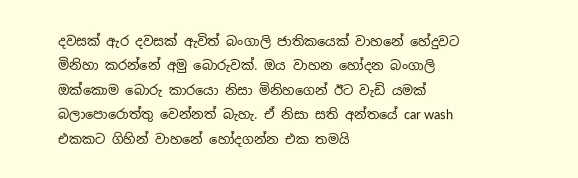දවසක් ඇර දවසක් ඇවිත් බංගාලි ජාතිකයෙක් වාහනේ හේදුවට මිනිහා කරන්නේ අමු බොරුවක්. ඔය වාහන හෝදන බංගාලි ඔක්කොම බොරු කාරයො නිසා මිනිහගෙන් ඊට වැඩි යමක් බලාපොරොත්තු වෙන්නත් බැහැ. ඒ නිසා සති අන්තයේ car wash එකකට ගිහින් වාහනේ හෝදගන්න එක තමයි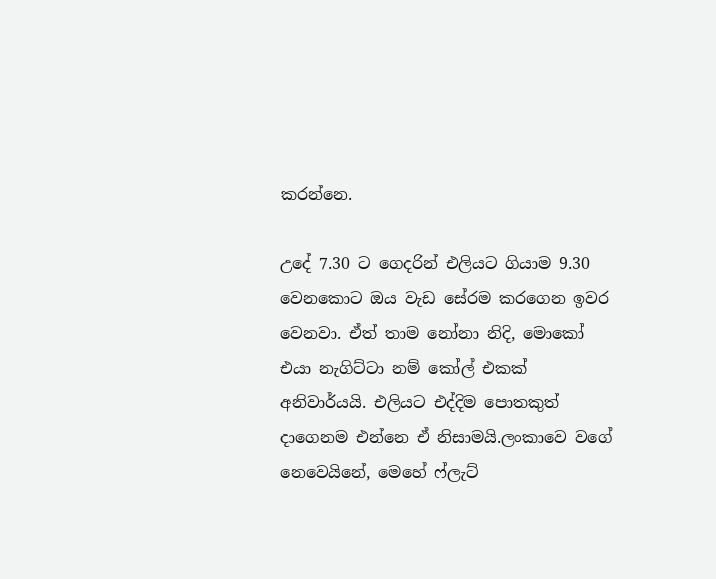කරන්නෙ.

උදේ 7.30 ට ගෙදරින් එලියට ගියාම 9.30 වෙනකොට ඔය වැඩ සේරම කරගෙන ඉවර වෙනවා. ඒත් තාම නෝනා නිදි, මොකෝ එයා නැගිට්ටා නම් කෝල් එකක් අනිවාර්යයි. එලියට එද්දිම පොතකුත් දාගෙනම එන්නෙ ඒ නිසාමයි.ලංකාවෙ වගේ නෙවෙයිනේ, මෙහේ ෆ්ලැට්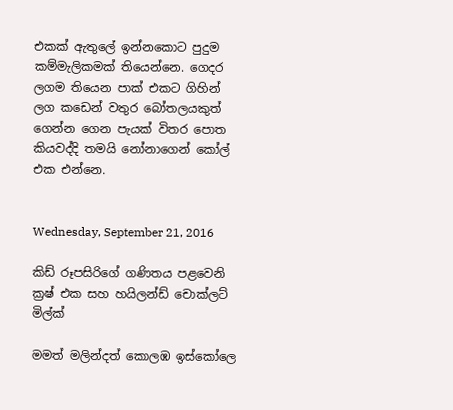එකක් ඇතුලේ ඉන්නකොට පුදුම කම්මැලිකමක් තියෙන්නෙ. ගෙදර ලගම තියෙන පාක් එකට ගිහින් ලග කඩෙන් වතුර බෝතලයකුත් ගෙන්න ගෙන පැයක් විතර පොත කියවද්දි තමයි නෝනාගෙන් කෝල් එක එන්නෙ.


Wednesday, September 21, 2016

කිඩ් රූපසිරිගේ ගණිතය පළවෙනි ක්‍රෂ් එක සහ හයිලන්ඩ් චොක්ලට් මිල්ක්

මමත් මලින්දත් කොලඹ ඉස්කෝලෙ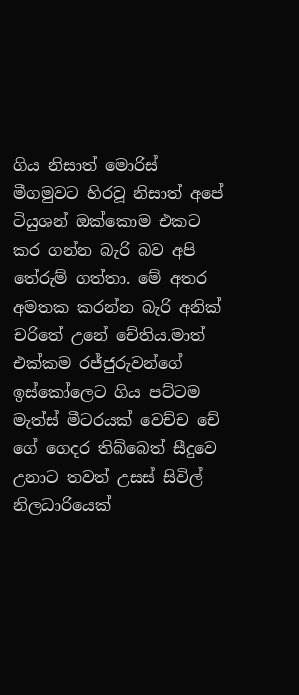ගිය නිසාත් මොරිස් මීගමුවට හිරවූ නිසාත් අපේ ටියුශන් ඔක්කොම එකට කර ගන්න බැරි බව අපි තේරුම් ගත්තා. මේ අතර අමතක කරන්න බැරි අනික් චරිතේ උනේ චේතිය.මාත් එක්කම රජ්ජුරුවන්ගේ ඉස්කෝලෙට ගිය පට්ටම මැත්ස් මීටරයක් වෙච්ච චේ ගේ ගෙදර තිබ්බෙත් සීදුවෙ උනාට තවත් උසස් සිවිල් නිලධාරියෙක්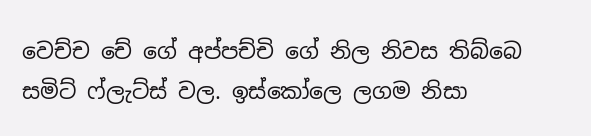වෙච්ච චේ ගේ අප්පච්චි ගේ නිල නිවස තිබ්බෙ සමිට් ෆ්ලැට්ස් වල. ඉස්කෝලෙ ලගම නිසා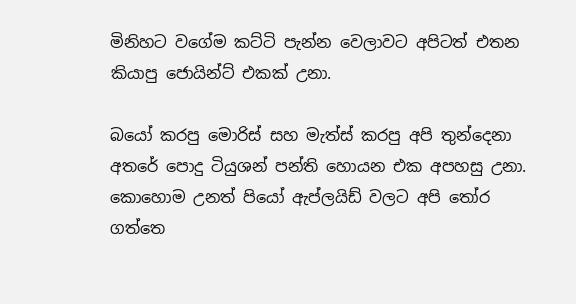මිනිහට වගේම කට්ටි පැන්න වෙලාවට අපිටත් එතන කියාපු ජොයින්ට් එකක් උනා.

බයෝ කරපු මොරිස් සහ මැත්ස් කරපු අපි තුන්දෙනා අතරේ පොදු ටියුශන් පන්ති හොයන එක අපහසු උනා.
කොහොම උනත් පියෝ ඇප්ලයිඩ් වලට අපි තෝර ගත්තෙ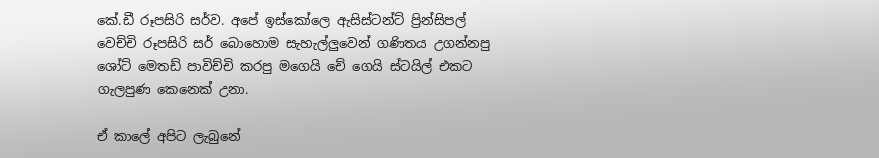කේ.ඩී රූපසිරි සර්ව. අපේ ඉස්කෝලෙ ඇසිස්ටන්ට් ප්‍රින්සිපල් වෙච්චි රූපසිරි සර් බොහොම සැහැල්ලුවෙන් ගණිතය උගන්නපු ශෝට් මෙතඩ් පාවිච්චි කරපු මගෙයි චේ ගෙයි ස්ටයිල් එකට ගැලපුණ කෙනෙක් උනා.

ඒ කාලේ අපිට ලැබුනේ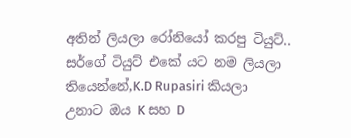අතින් ලියලා රෝනියෝ කරපු ටියුට්.. සර්ගේ ටියුට් එකේ යට නම ලියලා තියෙන්නේ,K.D Rupasiri කියලා උනාට ඔය K සහ D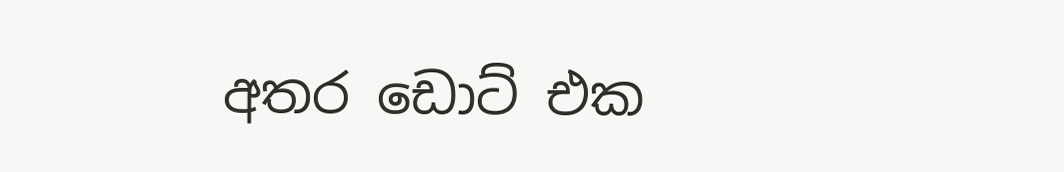අතර ඩොට් එක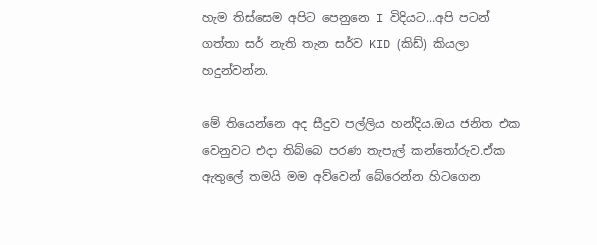හැම තිස්සෙම අපිට පෙනුනෙ I විදියට...අපි පටන් ගත්තා සර් නැති තැන සර්ව KID (කිඩ්) කියලා හදුන්වන්න.

මේ තියෙන්නෙ අද සීදුව පල්ලිය හන්දිය.ඔය ජනිත එක වෙනුවට එදා තිබ්බෙ පරණ තැපැල් කන්තෝරුව.ඒක ඇතුලේ තමයි මම අව්වෙන් බේරෙන්න හිටගෙන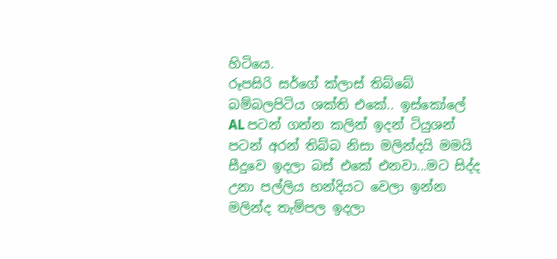හිටියෙ.
රූපසිරි සර්ගේ ක්ලාස් තිබ්බේ බම්බලපිටිය ශක්ති එකේ.. ඉස්කෝලේ AL පටන් ගන්න කලින් ඉදන් ටියුශන් පටන් අරන් තිබ්බ නිසා මලින්දයි මමයි සීදුවෙ ඉදලා බස් එකේ එනවා...මට සිද්ද උනා පල්ලිය හන්දියට වෙලා ඉන්න මලින්ද තැම්පල ඉදලා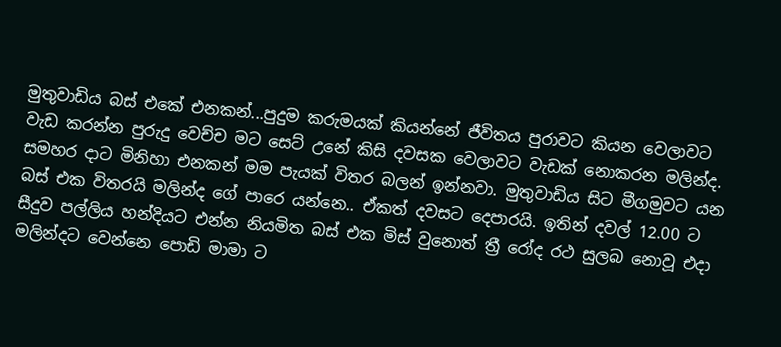මුතුවාඩිය බස් එකේ එනකන්...පුදුම කරුමයක් කියන්නේ ජීවිතය පුරාවට කියන වෙලාවට වැඩ කරන්න පුරුදු වෙච්ච මට සෙට් උනේ කිසි දවසක වෙලාවට වැඩක් නොකරන මලින්ද. සමහර දාට මිනිහා එනකන් මම පැයක් විතර බලන් ඉන්නවා. මුතුවාඩිය සිට මීගමුවට යන බස් එක විතරයි මලින්ද ගේ පාරෙ යන්නෙ.. ඒකත් දවසට දෙපාරයි. ඉතින් දවල් 12.00 ට සීදුව පල්ලිය හන්දියට එන්න නියමිත බස් එක මිස් වුනොත් ත්‍රී රෝද රථ සුලබ නොවූ එදා මලින්දට වෙන්නෙ පොඩි මාමා ට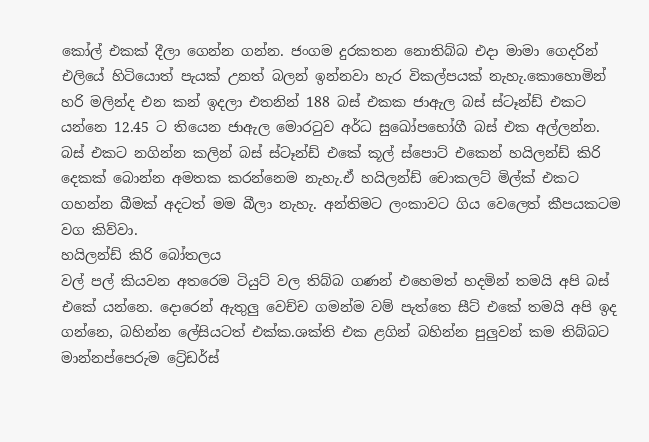කෝල් එකක් දීලා ගෙන්න ගන්න. ජංගම දුරකතන නොතිබ්බ එදා මාමා ගෙදරින් එලියේ හිටියොත් පැයක් උනත් බලන් ඉන්නවා හැර විකල්පයක් නැහැ.කොහොමින් හරි මලින්ද එන කන් ඉදලා එතනින් 188 බස් එකක ජාඇල බස් ස්ටෑන්ඩ් එකට යන්නෙ 12.45 ට තියෙන ජාඇල මොරටුව අර්ධ සුඛෝපභෝගී බස් එක අල්ලන්න.  බස් එකට නගින්න කලින් බස් ස්ටෑන්ඩ් එකේ කූල් ස්පොට් එකෙන් හයිලන්ඩ් කිරි දෙකක් බොන්න අමතක කරන්නෙම නැහැ.ඒ හයිලන්ඩ් චොකලට් මිල්ක් එකට ගහන්න බීමක් අදටත් මම බීලා නැහැ. අන්තිමට ලංකාවට ගිය වෙලෙත් කීපයකටම වග කිව්වා.
හයිලන්ඩ් කිරි බෝතලය
වල් පල් කියවන අතරෙම ටියුට් වල තිබ්බ ගණන් එහෙමත් හදමින් තමයි අපි බස් එකේ යන්නෙ. දොරෙන් ඇතුලු වෙච්ච ගමන්ම වම් පැත්තෙ සීට් එකේ තමයි අපි ඉද ගන්නෙ, බහින්න ලේසියටත් එක්ක.ශක්ති එක ළගින් බහින්න පුලුවන් කම තිබ්බට මාන්නප්පෙරුම ට්‍රේඩර්ස්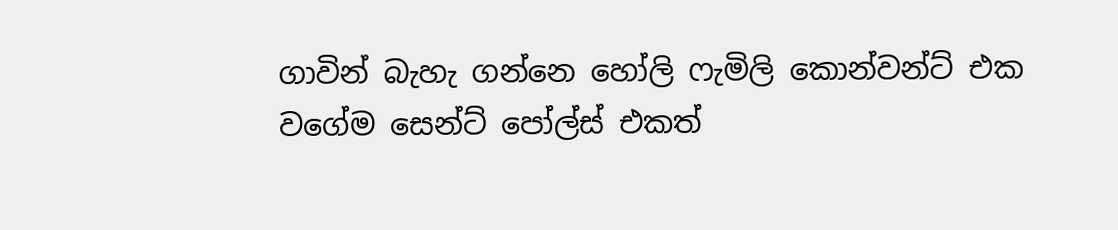ගාවින් බැහැ ගන්නෙ හෝලි ෆැමිලි කොන්වන්ට් එක වගේම සෙන්ට් පෝල්ස් එකත්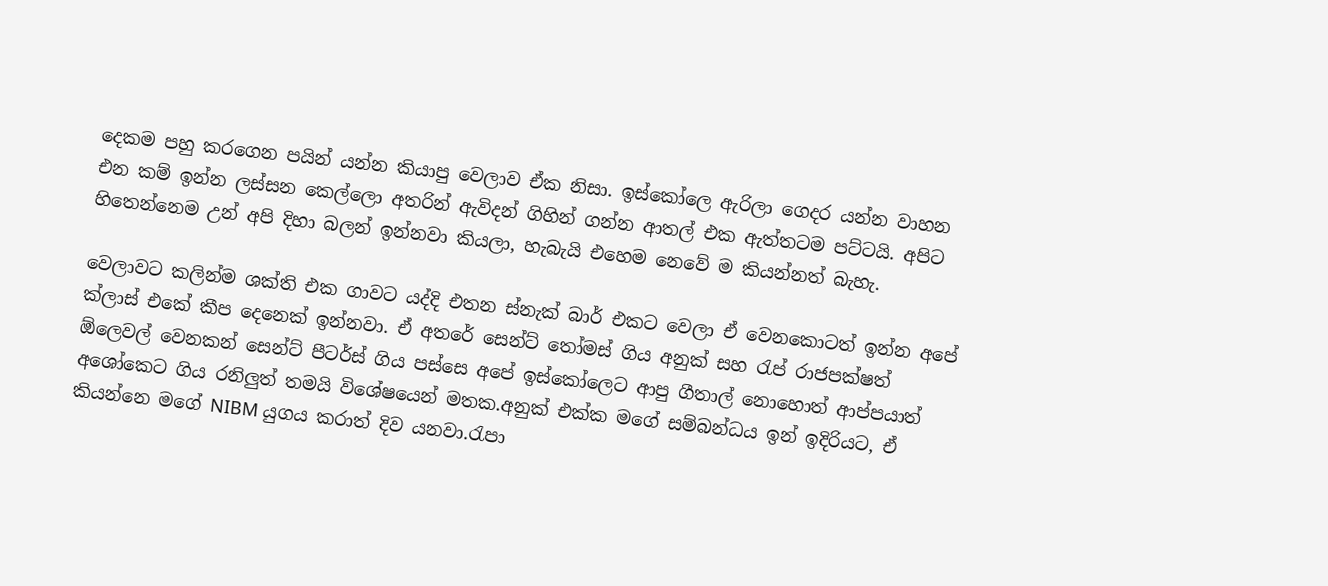දෙකම පහු කරගෙන පයින් යන්න කියාපු වෙලාව ඒක නිසා. ඉස්කෝලෙ ඇරිලා ගෙදර යන්න වාහන එන කම් ඉන්න ලස්සන කෙල්ලො අතරින් ඇවිදන් ගිහින් ගන්න ආතල් එක ඇත්තටම පට්ටයි. අපිට හිතෙන්නෙම උන් අපි දිහා බලන් ඉන්නවා කියලා, හැබැයි එහෙම නෙවේ ම කියන්නත් බැහැ.

වෙලාවට කලින්ම ශක්ති එක ගාවට යද්දි එතන ස්නැක් බාර් එකට වෙලා ඒ වෙනකොටත් ඉන්න අපේ ක්ලාස් එකේ කීප දෙනෙක් ඉන්නවා. ඒ අතරේ සෙන්ට් තෝමස් ගිය අනුක් සහ රැප් රාජපක්ෂත් ඕලෙවල් වෙනකන් සෙන්ට් පීටර්ස් ගිය පස්සෙ අපේ ඉස්කෝලෙට ආපු ගීතාල් නොහොත් ආප්පයාත් අශෝකෙට ගිය රනිලුත් තමයි විශේෂයෙන් මතක.අනුක් එක්ක මගේ සම්බන්ධය ඉන් ඉදිරියට, ඒ කියන්නෙ මගේ NIBM යුගය කරාත් දිව යනවා.රැපා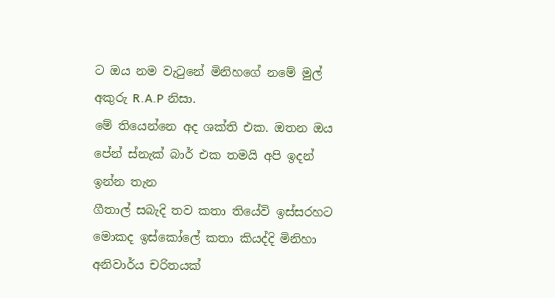ට ඔය නම වැටුනේ මිනිහගේ නමේ මුල් අකුරු R.A.P නිසා.
මේ තියෙන්නෙ අද ශක්ති එක. ඔතන ඔය පේන් ස්නැක් බාර් එක තමයි අපි ඉදන් ඉන්න තැන
ගීතාල් සබැදි තව කතා තියේවි ඉස්සරහට මොකද ඉස්කෝලේ කතා කියද්දි මිනිහා අනිවාර්ය චරිතයක්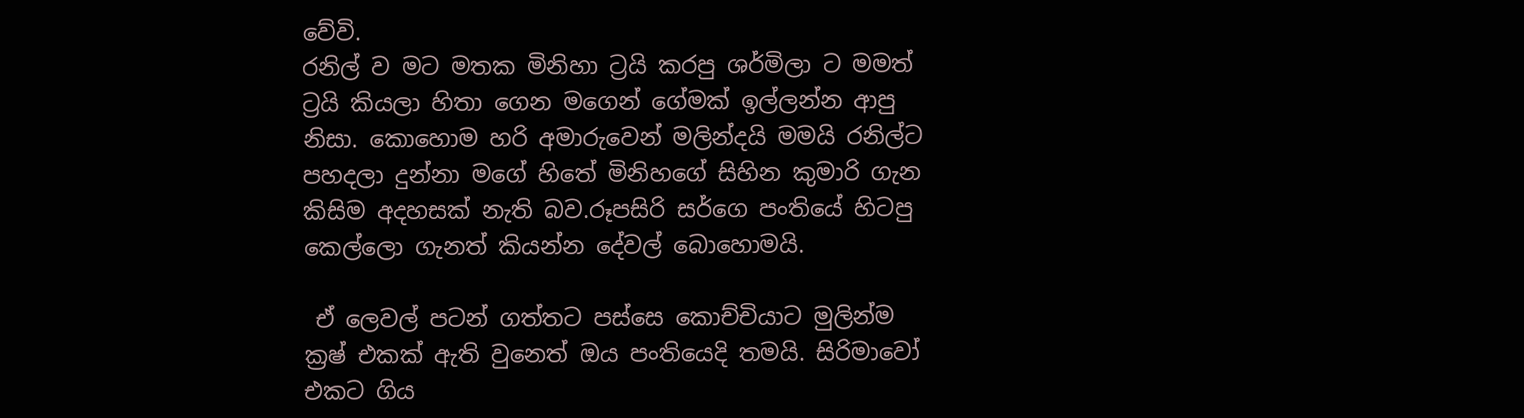වේවි.
රනිල් ව මට මතක මිනිහා ට්‍රයි කරපු ශර්මිලා ට මමත් ට්‍රයි කියලා හිතා ගෙන මගෙන් ගේමක් ඉල්ලන්න ආපු නිසා. කොහොම හරි අමාරුවෙන් මලින්දයි මමයි රනිල්ට පහදලා දුන්නා මගේ හිතේ මිනිහගේ සිහින කුමාරි ගැන කිසිම අදහසක් නැති බව.රූපසිරි සර්ගෙ පංතියේ හිටපු කෙල්ලො ගැනත් කියන්න දේවල් බොහොමයි.

 ඒ ලෙවල් පටන් ගත්තට පස්සෙ කොච්චියාට මුලින්ම ක්‍රෂ් එකක් ඇති වුනෙත් ඔය පංතියෙදි තමයි. සිරිමාවෝ එකට ගිය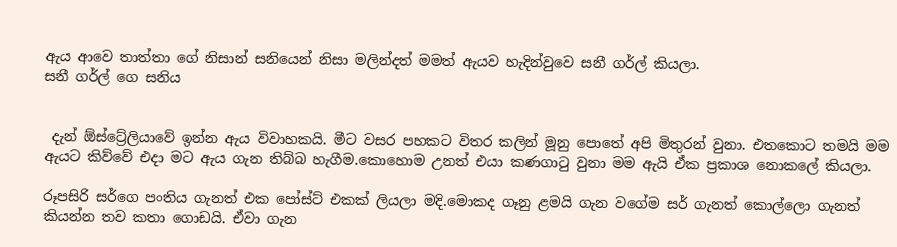ඇය ආවෙ තාත්තා ගේ නිසාන් සනියෙන් නිසා මලින්දත් මමත් ඇයව හැදින්වුවෙ සනී ගර්ල් කියලා.
සනී ගර්ල් ගෙ සනිය


 දැන් ඕස්ට්‍රේලියාවේ ඉන්න ඇය විවාහකයි. මීට වසර පහකට විතර කලින් මූනු පොතේ අපි මිතුරන් වුනා. එතකොට තමයි මම ඇයට කිව්වේ එදා මට ඇය ගැන තිබ්බ හැගීම.කොහොම උනත් එයා කණගාටු වුනා මම ඇයි ඒක ප්‍රකාශ නොකලේ කියලා.

රූපසිරි සර්ගෙ පංතිය ගැනත් එක පෝස්ට් එකක් ලියලා මදි.මොකද ගෑනු ළමයි ගැන වගේම සර් ගැනත් කොල්ලො ගැනත් කියන්න තව කතා ගොඩයි. ඒවා ගැන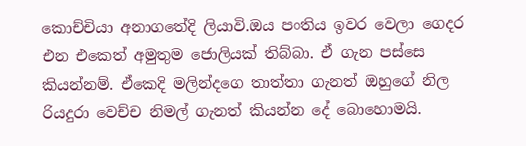කොච්චියා අනාගතේදි ලියාවි.ඔය පංතිය ඉවර වෙලා ගෙදර එන එකෙත් අමුතුම ජොලියක් තිබ්බා. ඒ ගැන පස්සෙ කියන්නම්. ඒකෙදි මලින්දගෙ තාත්තා ගැනත් ඔහුගේ නිල රියදුරා වෙච්ච නිමල් ගැනත් කියන්න දේ බොහොමයි.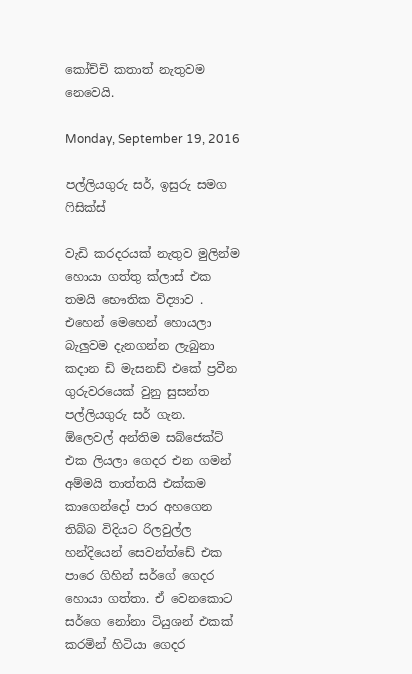කෝච්චි කතාත් නැතුවම නෙවෙයි.

Monday, September 19, 2016

පල්ලියගුරු සර්, ඉසුරු සමග ෆිසික්ස්

වැඩි කරදරයක් නැතුව මුලින්ම හොයා ගත්තු ක්ලාස් එක තමයි භෞතික විද්‍යාව . එහෙන් මෙහෙන් හොයලා බැලුවම දැනගන්න ලැබුනා කදාන ඩි මැසනඩ් එකේ ප්‍රවීන ගුරුවරයෙක් වුනු සුසන්ත පල්ලියගුරු සර් ගැන.
ඕලෙවල් අන්තිම සබ්ජෙක්ට් එක ලියලා ගෙදර එන ගමන් අම්මයි තාත්තයි එක්කම කාගෙන්දෝ පාර අහගෙන තිබ්බ විදියට රිලවුල්ල හන්දියෙන් සෙවන්ත්ඩේ එක පාරෙ ගිහින් සර්ගේ ගෙදර හොයා ගත්තා. ඒ වෙනකොට සර්ගෙ නෝනා ටියුශන් එකක් කරමින් හිටියා ගෙදර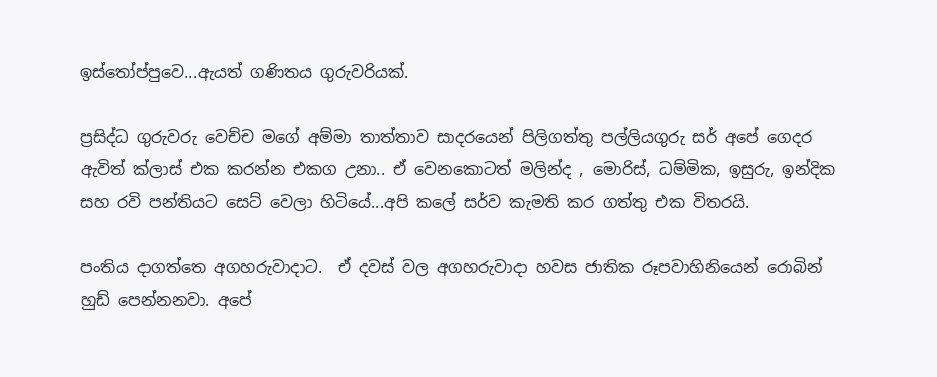ඉස්තෝප්පුවෙ...ඇයත් ගණිතය ගුරුවරියක්.

ප්‍රසිද්ධ ගුරුවරු වෙච්ච මගේ අම්මා තාත්තාව සාදරයෙන් පිලිගත්තු පල්ලියගුරු සර් අපේ ගෙදර ඇවිත් ක්ලාස් එක කරන්න එකග උනා.. ඒ වෙනකොටත් මලින්ද , මොරිස්, ධම්මික, ඉසුරු, ඉන්දික සහ රවි පන්තියට සෙට් වෙලා හිටියේ...අපි කලේ සර්ව කැමති කර ගත්තු එක විතරයි.

පංතිය දාගත්තෙ අගහරුවාදාට.  ඒ දවස් වල අගහරුවාදා හවස ජාතික රූපවාහිනියෙන් රොබින් හුඩ් පෙන්නනවා. අපේ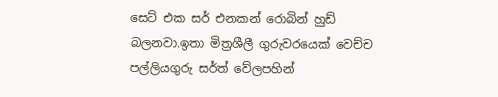සෙට් එක සර් එනකන් රොබින් හුඩ් බලනවා.ඉතා මිත්‍රශීලී ගුරුවරයෙක් වෙච්ච පල්ලියගුරු සර්ත් වේලපහින්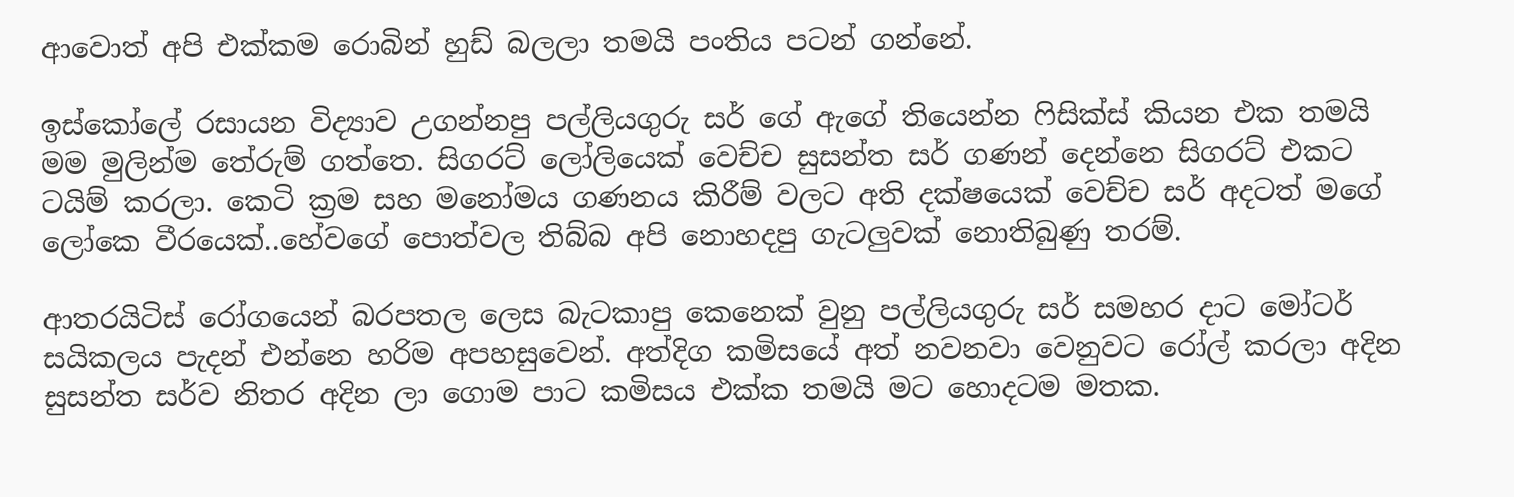ආවොත් අපි එක්කම රොබින් හුඩ් බලලා තමයි පංතිය පටන් ගන්නේ.

ඉස්කෝලේ රසායන විද්‍යාව උගන්නපු පල්ලියගුරු සර් ගේ ඇගේ තියෙන්න ෆිසික්ස් කියන එක තමයි මම මුලින්ම තේරුම් ගත්තෙ. සිගරට් ලෝලියෙක් වෙච්ච සුසන්ත සර් ගණන් දෙන්නෙ සිගරට් එකට ටයිම් කරලා. කෙටි ක්‍රම සහ මනෝමය ගණනය කිරීම් වලට අති දක්ෂයෙක් වෙච්ච සර් අදටත් මගේ ලෝකෙ වීරයෙක්..හේවගේ පොත්වල තිබ්බ අපි නොහදපු ගැටලුවක් නොතිබුණු තරම්.

ආතරයිටිස් රෝගයෙන් බරපතල ලෙස බැටකාපු කෙනෙක් වුනු පල්ලියගුරු සර් සමහර දාට මෝටර් සයිකලය පැදන් එන්නෙ හරිම අපහසුවෙන්. අත්දිග කමිසයේ අත් නවනවා වෙනුවට රෝල් කරලා අදින සුසන්ත සර්ව නිතර අදින ලා ගොම පාට කමිසය එක්ක තමයි මට හොදටම මතක.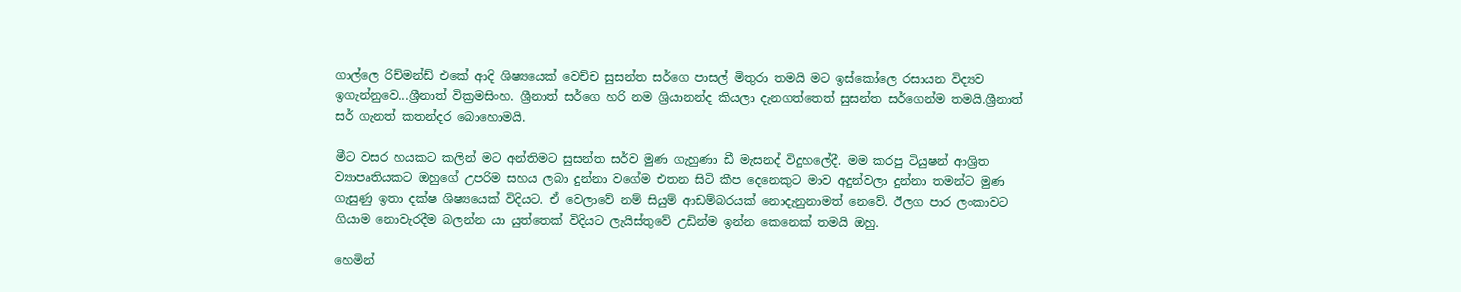ගාල්ලෙ රිච්මන්ඩ් එකේ ආදි ශිෂ්‍යයෙක් වෙච්ච සුසන්ත සර්ගෙ පාසල් මිතුරා තමයි මට ඉස්කෝලෙ රසායන විද්‍යව ඉගැන්නුවෙ...ශ්‍රීනාත් වික්‍රමසිංහ. ශ්‍රීනාත් සර්ගෙ හරි නම ශ්‍රියානන්ද කියලා දැනගත්තෙත් සුසන්ත සර්ගෙන්ම තමයි.ශ්‍රීනාත් සර් ගැනත් කතන්දර බොහොමයි.

මීට වසර හයකට කලින් මට අන්තිමට සුසන්ත සර්ව මුණ ගැහුණා ඩී මැසනද් විදුහලේදී. මම කරපු ටියුෂන් ආශ්‍රිත ව්‍යාපෘතියකට ඔහුගේ උපරිම සහය ලබා දුන්නා වගේම එතන සිටි කීප දෙනෙකුට මාව අදුන්වලා දුන්නා තමන්ට මුණ ගැසුණු ඉතා දක්ෂ ශිෂ්‍යයෙක් විදියට. ඒ වෙලාවේ නම් සියුම් ආඩම්බරයක් නොදැනුනාමත් නෙවේ. ඊලග පාර ලංකාවට ගියාම නොවැරදීම බලන්න යා යුත්තෙක් විදියට ලැයිස්තුවේ උඩින්ම ඉන්න කෙනෙක් තමයි ඔහු.

හෙමින්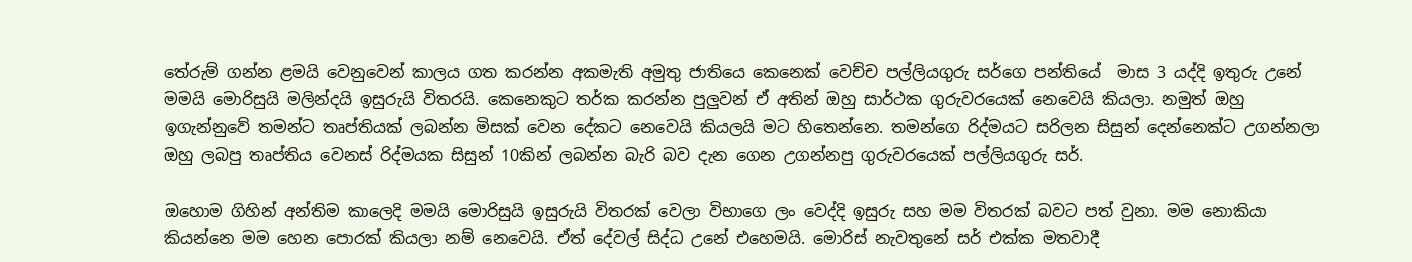තේරුම් ගන්න ළමයි වෙනුවෙන් කාලය ගත කරන්න අකමැති අමුතු ජාතියෙ කෙනෙක් වෙච්ච පල්ලියගුරු සර්ගෙ පන්තියේ  මාස 3 යද්දි ඉතුරු උනේ මමයි මොරිසුයි මලින්දයි ඉසුරුයි විතරයි. කෙනෙකුට තර්ක කරන්න පුලුවන් ඒ අතින් ඔහු සාර්ථක ගුරුවරයෙක් නෙවෙයි කියලා. නමුත් ඔහු ඉගැන්නුවේ තමන්ට තෘප්තියක් ලබන්න මිසක් වෙන දේකට නෙවෙයි කියලයි මට හිතෙන්නෙ. තමන්ගෙ රිද්මයට සරිලන සිසුන් දෙන්නෙක්ට උගන්නලා ඔහු ලබපු තෘප්තිය වෙනස් රිද්මයක සිසුන් 10කින් ලබන්න බැරි බව දැන ගෙන උගන්නපු ගුරුවරයෙක් පල්ලියගුරු සර්.

ඔහොම ගිහින් අන්තිම කාලෙදි මමයි මොරිසුයි ඉසුරුයි විතරක් වෙලා විභාගෙ ලං වෙද්දි ඉසුරු සහ මම විතරක් බවට පත් වුනා. මම නොකියා කියන්නෙ මම හෙන පොරක් කියලා නම් නෙවෙයි. ඒත් දේවල් සිද්ධ උනේ එහෙමයි. මොරිස් නැවතුනේ සර් එක්ක මතවාදී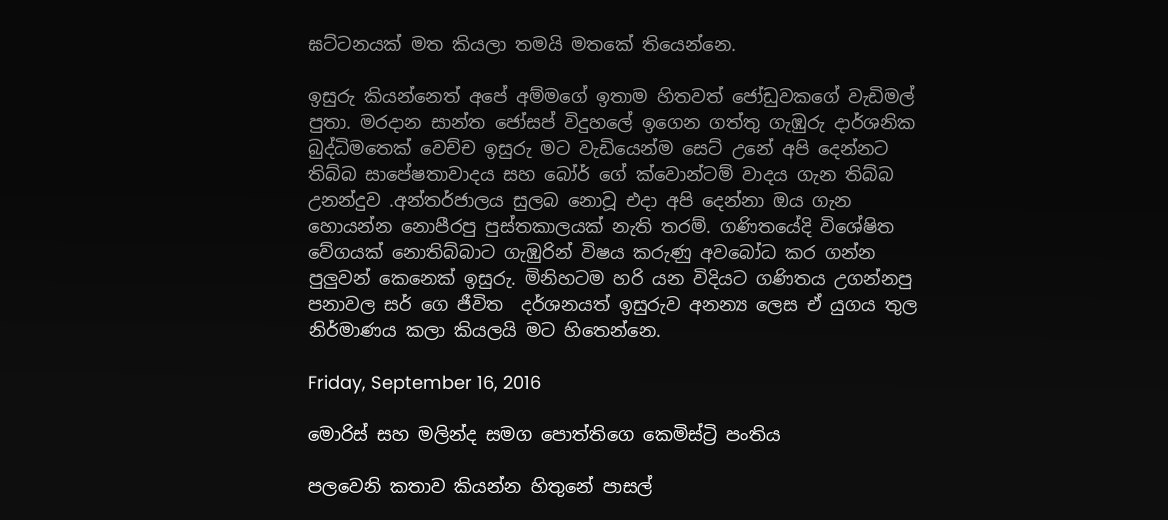ඝට්ටනයක් මත කියලා තමයි මතකේ තියෙන්නෙ.

ඉසුරු කියන්නෙත් අපේ අම්මගේ ඉතාම හිතවත් ජෝඩුවකගේ වැඩිමල් පුතා. මරදාන සාන්ත ජෝසප් විදුහලේ ඉගෙන ගත්තු ගැඹුරු දාර්ශනික බුද්ධිමතෙක් වෙච්ච ඉසුරු මට වැඩියෙන්ම සෙට් උනේ අපි දෙන්නට තිබ්බ සාපේෂතාවාදය සහ බෝර් ගේ ක්වොන්ටම් වාදය ගැන තිබ්බ උනන්දුව .අන්තර්ජාලය සුලබ නොවූ එදා අපි දෙන්නා ඔය ගැන හොයන්න නොපීරපු පුස්තකාලයක් නැති තරම්. ගණිතයේදි විශේෂිත වේගයක් නොතිබ්බාට ගැඹුරින් විෂය කරුණු අවබෝධ කර ගන්න පුලුවන් කෙනෙක් ඉසුරු. මිනිහටම හරි යන විදියට ගණිතය උගන්නපු පනාවල සර් ගෙ ජීවිත  දර්ශනයත් ඉසුරුව අනන්‍ය ලෙස ඒ යුගය තුල නිර්මාණය කලා කියලයි මට හිතෙන්නෙ.

Friday, September 16, 2016

මොරිස් සහ මලින්ද සමග පොත්තිගෙ කෙමිස්ට්‍රි පංතිය

පලවෙනි කතාව කියන්න හිතුනේ පාසල්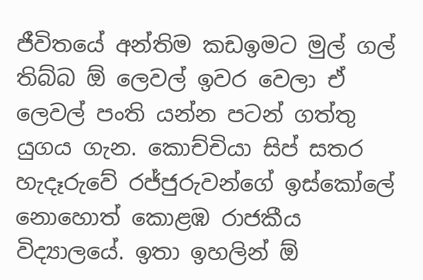ජීවිතයේ අන්තිම කඩඉමට මුල් ගල් තිබ්බ ඕ ලෙවල් ඉවර වෙලා ඒ ලෙවල් පංති යන්න පටන් ගත්තු යුගය ගැන. කොච්චියා සිප් සතර හැදෑරුවේ රජ්ජුරුවන්ගේ ඉස්කෝලේ නොහොත් කොළඹ රාජකීය විද්‍යාලයේ. ඉතා ඉහලින් ඕ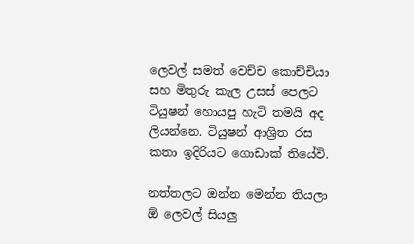ලෙවල් සමත් වෙච්ච කොච්චියා සහ මිතුරු කැල උසස් පෙලට ටියුෂන් හොයපු හැටි තමයි අද ලියන්නෙ. ටියුෂන් ආශ්‍රිත රස කතා ඉදිරියට ගොඩාක් තියේවි.

නත්තලට ඔන්න මෙන්න තියලා ඕ ලෙවල් සියලු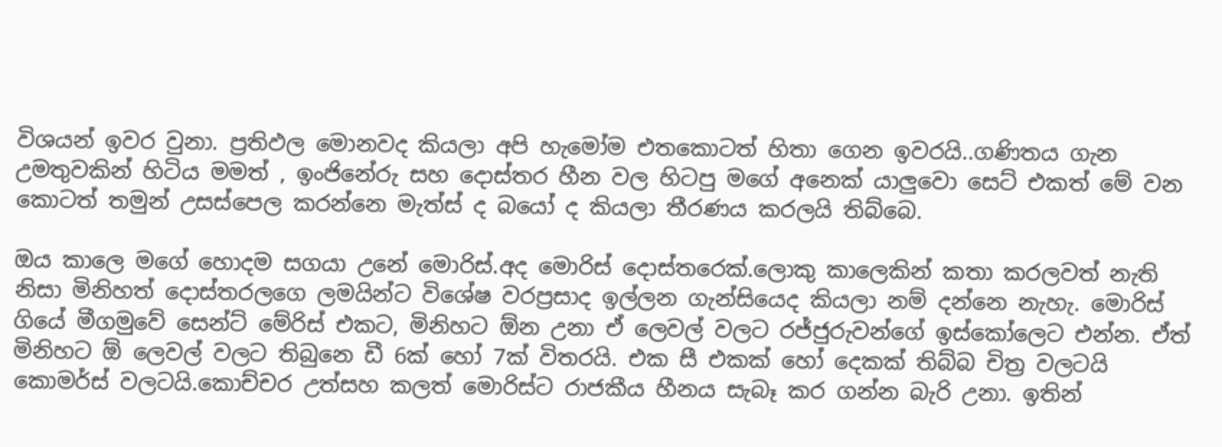විශයන් ඉවර වුනා. ප්‍රතිඵල මොනවද කියලා අපි හැමෝම එතකොටත් හිතා ගෙන ඉවරයි..ගණිතය ගැන උමතුවකින් හිටිය මමත් , ඉංජිනේරු සහ දොස්තර හීන වල හිටපු මගේ අනෙක් යාලුවො සෙට් එකත් මේ වන කොටත් තමුන් උසස්පෙල කරන්නෙ මැත්ස් ද බයෝ ද කියලා තීරණය කරලයි තිබ්බෙ.

ඔය කාලෙ මගේ හොදම සගයා උනේ මොරිස්.අද මොරිස් දොස්තරෙක්.ලොකු කාලෙකින් කතා කරලවත් නැති නිසා මිනිහත් දොස්තරලගෙ ලමයින්ට විශේෂ වරප්‍රසාද ඉල්ලන ගැන්සියෙද කියලා නම් දන්නෙ නැහැ. මොරිස් ගියේ මීගමුවේ සෙන්ට් මේරිස් එකට, මිනිහට ඕන උනා ඒ ලෙවල් වලට රජ්ජුරුවන්ගේ ඉස්කෝලෙට එන්න. ඒත් මිනිහට ඕ ලෙවල් වලට තිබුනෙ ඩී 6ක් හෝ 7ක් විතරයි. එක සී එකක් හෝ දෙකක් තිබ්බ චිත්‍ර වලටයි කොමර්ස් වලටයි.කොච්චර උත්සහ කලත් මොරිස්ට රාජකීය හීනය සැබෑ කර ගන්න බැරි උනා. ඉතින්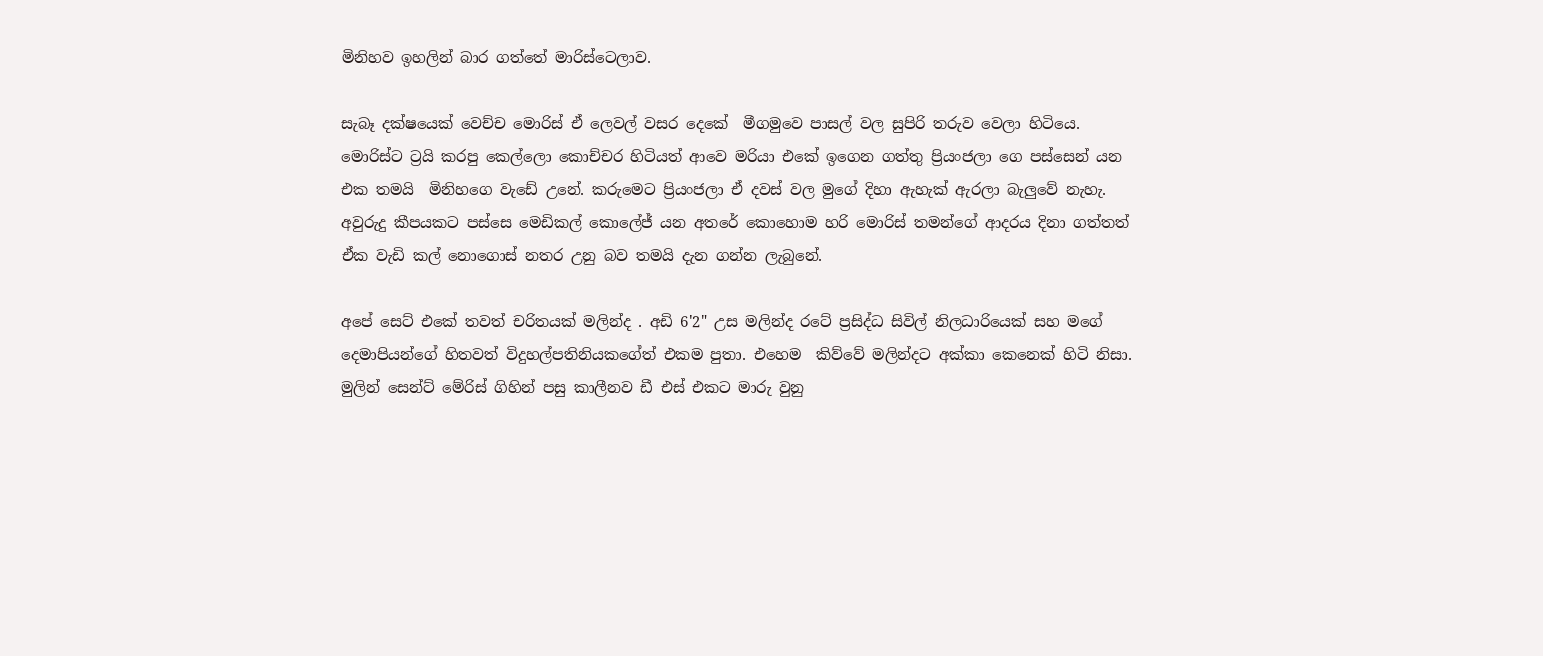මිනිහව ඉහලින් බාර ගත්තේ මාරිස්ටෙලාව.

සැබෑ දක්ෂයෙක් වෙච්ච මොරිස් ඒ ලෙවල් වසර දෙකේ  මීගමුවෙ පාසල් වල සුපිරි තරුව වෙලා හිටියෙ. මොරිස්ට ට්‍රයි කරපු කෙල්ලො කොච්චර හිටියත් ආවෙ මරියා එකේ ඉගෙන ගත්තු ප්‍රියංජලා ගෙ පස්සෙන් යන එක තමයි  මිනිහගෙ වැඩේ උනේ. කරුමෙට ප්‍රියංජලා ඒ දවස් වල මුගේ දිහා ඇහැක් ඇරලා බැලුවේ නැහැ.
අවුරුදු කීපයකට පස්සෙ මෙඩිකල් කොලේජ් යන අතරේ කොහොම හරි මොරිස් තමන්ගේ ආදරය දිනා ගත්තත් ඒක වැඩි කල් නොගොස් නතර උනු බව තමයි දැන ගන්න ලැබුනේ.

අපේ සෙට් එකේ තවත් චරිතයක් මලින්ද . අඩි 6'2" උස මලින්ද රටේ ප්‍රසිද්ධ සිවිල් නිලධාරියෙක් සහ මගේ දෙමාපියන්ගේ හිතවත් විදුහල්පතිනියකගේත් එකම පුතා. එහෙම  කිව්වේ මලින්දට අක්කා කෙනෙක් හිටි නිසා. මුලින් සෙන්ට් මේරිස් ගිහින් පසු කාලීනව ඩී එස් එකට මාරු වුනු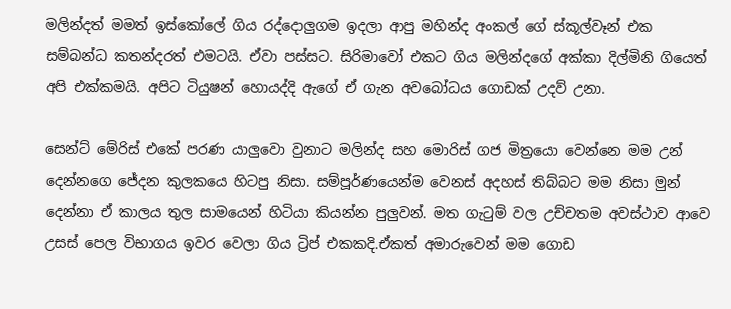මලින්දත් මමත් ඉස්කෝලේ ගිය රද්දොලුගම ඉදලා ආපු මහින්ද අංකල් ගේ ස්කූල්වෑන් එක සම්බන්ධ කතන්දරත් එමටයි. ඒවා පස්සට. සිරිමාවෝ එකට ගිය මලින්දගේ අක්කා දිල්මිනි ගියෙත් අපි එක්කමයි. අපිට ටියුෂන් හොයද්දි ඇගේ ඒ ගැන අවබෝධය ගොඩක් උදව් උනා.

සෙන්ට් මේරිස් එකේ පරණ යාලුවො වුනාට මලින්ද සහ මොරිස් ගජ මිත්‍රයො වෙන්නෙ මම උන් දෙන්නගෙ ජේදන කුලකයෙ හිටපු නිසා. සම්පූර්ණයෙන්ම වෙනස් අදහස් තිබ්බට මම නිසා මුන් දෙන්නා ඒ කාලය තුල සාමයෙන් හිටියා කියන්න පුලුවන්. මත ගැටුම් වල උච්චතම අවස්ථාව ආවෙ උසස් පෙල විභාගය ඉවර වෙලා ගිය ට්‍රිප් එකකදි.ඒකත් අමාරුවෙන් මම ගොඩ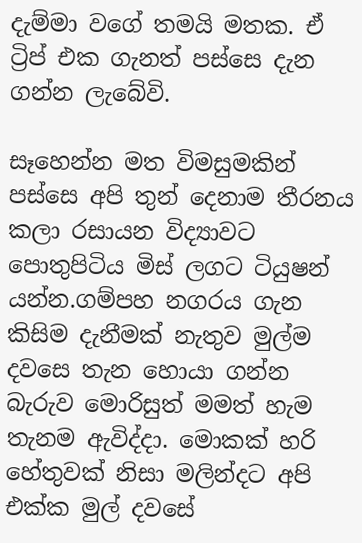දැම්මා වගේ තමයි මතක. ඒ ට්‍රිප් එක ගැනත් පස්සෙ දැන ගන්න ලැබේවි.

සෑහෙන්න මත විමසුමකින් පස්සෙ අපි තුන් දෙනාම තීරනය කලා රසායන විද්‍යාවට පොතුපිටිය මිස් ලගට ටියුෂන් යන්න.ගම්පහ නගරය ගැන කිසිම දැනීමක් නැතුව මුල්ම දවසෙ තැන හොයා ගන්න බැරුව මොරිසුත් මමත් හැම තැනම ඇවිද්දා. මොකක් හරි හේතුවක් නිසා මලින්දට අපි එක්ක මුල් දවසේ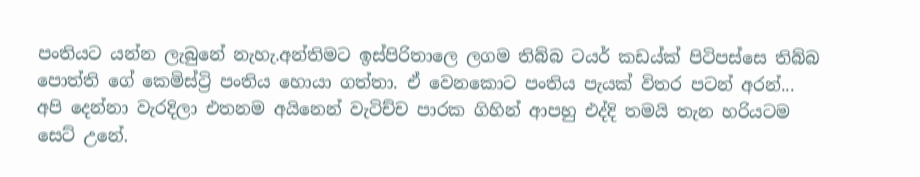පංතියට යන්න ලැබුනේ නැහැ.අන්තිමට ඉස්පිරිතාලෙ ලගම තිබ්බ ටයර් කඩය්ක් පිටිපස්සෙ තිබ්බ පොත්ති ගේ කෙමිස්ට්‍රි පංතිය හොයා ගත්තා. ඒ වෙනකොට පංතිය පැයක් විතර පටන් අරන්... අපි දෙන්නා වැරදිලා එතනම අයිනෙන් වැටිච්ච පාරක ගිහින් ආපහු එද්දි තමයි තැන හරියටම සෙට් උනේ.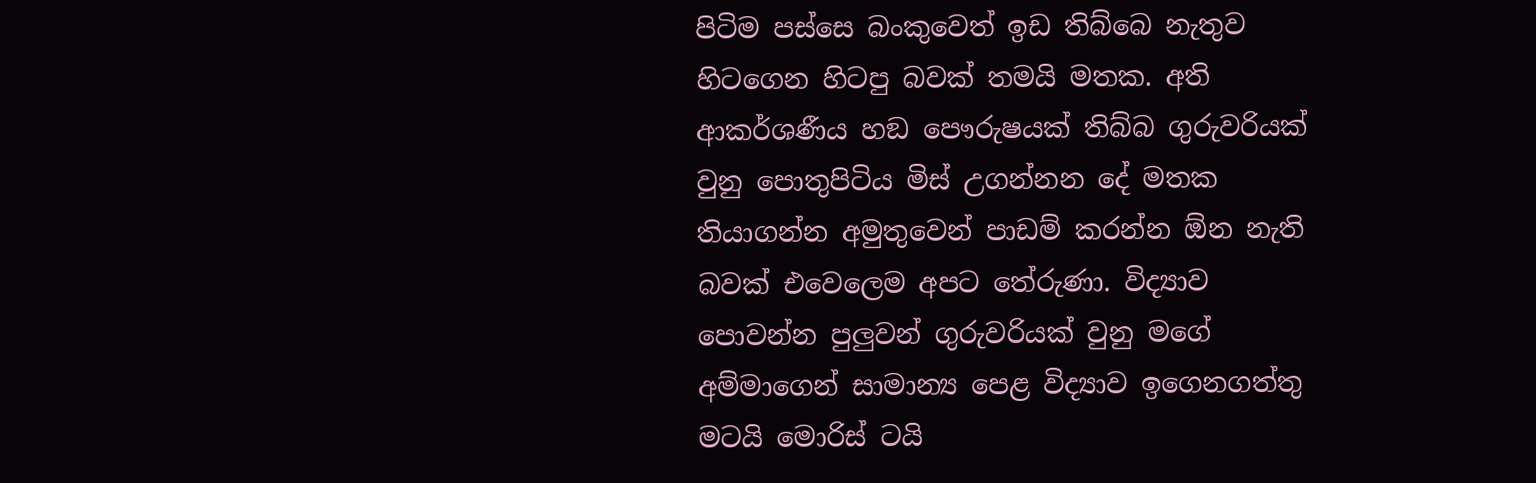පිටිම පස්සෙ බංකුවෙත් ඉඩ තිබ්බෙ නැතුව හිටගෙන හිටපු බවක් තමයි මතක. අති ආකර්ශණීය හඞ පෞරුෂයක් තිබ්බ ගුරුවරියක් වුනු පොතුපිටිය මිස් උගන්නන දේ මතක තියාගන්න අමුතුවෙන් පාඩම් කරන්න ඕන නැති බවක් එවෙලෙම අපට තේරුණා. විද්‍යාව පොවන්න පුලුවන් ගුරුවරියක් වුනු මගේ අම්මාගෙන් සාමාන්‍ය පෙළ විද්‍යාව ඉගෙනගත්තු මටයි මොරිස් ටයි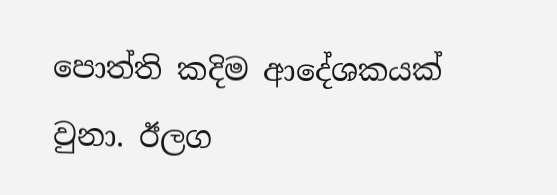පොත්ති කදිම ආදේශකයක් වුනා. ඊලග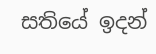සතියේ ඉදන්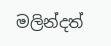මලින්දත්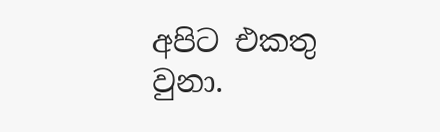අපිට එකතු වුනා.